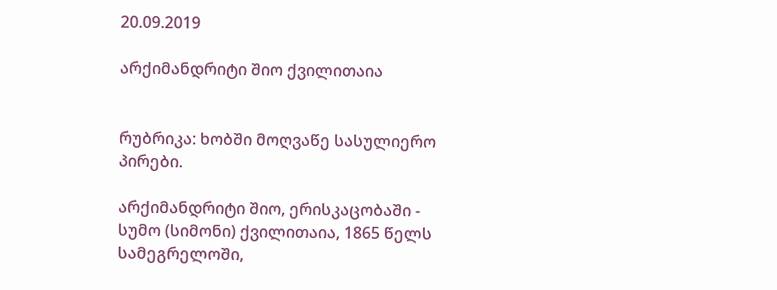20.09.2019

არქიმანდრიტი შიო ქვილითაია


რუბრიკა: ხობში მოღვაწე სასულიერო პირები.

არქიმანდრიტი შიო, ერისკაცობაში - სუმო (სიმონი) ქვილითაია, 1865 წელს სამეგრელოში,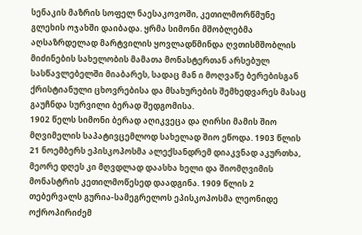სენაკის მაზრის სოფელ ნაესაკოვოში, კეთილმორწმუნე გლეხის ოჯახში დაიბადა. ყრმა სიმონი მშობლებმა აღსაზრდელად მარტვილის ყოვლადწმინდა ღვთისმშობლის მიძინების სახელობის მამათა მონასტერთან არსებულ სასწავლებელში მიაბარეს, სადაც მან ი მოღვაწე ბერებისგან ქრისტიანული ცხოვრებისა და მსახურების შემხედვარეს მასაც გაუჩნდა სურვილი ბერად შედგომისა.
1902 წელს სიმონი ბერად აღიკვეცა და ღირსი მამის შიო მღვიმელის საპატივცემლოდ სახელად შიო ეწოდა. 1903 წლის 21 ნოემბერს ეპისკოპოსმა ალექსანდრემ დიაკვნად აკურთხა, მეორე დღეს კი მღვდლად დაასხა ხელი და შიომღვიმის მონასტრის კეთილმოწესედ დაადგინა. 1909 წლის 2 თებერვალს გურია-სამეგრელოს ეპისკოპოსმა ლეონიდე ოქროპირიძემ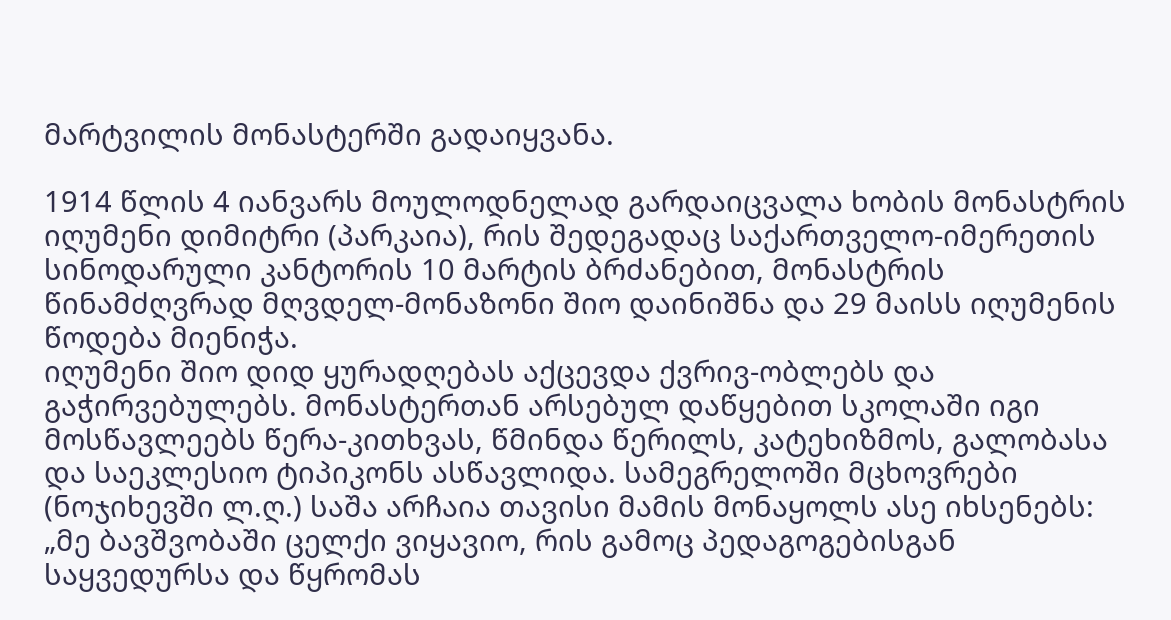მარტვილის მონასტერში გადაიყვანა.

1914 წლის 4 იანვარს მოულოდნელად გარდაიცვალა ხობის მონასტრის იღუმენი დიმიტრი (პარკაია), რის შედეგადაც საქართველო-იმერეთის სინოდარული კანტორის 10 მარტის ბრძანებით, მონასტრის წინამძღვრად მღვდელ-მონაზონი შიო დაინიშნა და 29 მაისს იღუმენის წოდება მიენიჭა.
იღუმენი შიო დიდ ყურადღებას აქცევდა ქვრივ-ობლებს და გაჭირვებულებს. მონასტერთან არსებულ დაწყებით სკოლაში იგი მოსწავლეებს წერა-კითხვას, წმინდა წერილს, კატეხიზმოს, გალობასა და საეკლესიო ტიპიკონს ასწავლიდა. სამეგრელოში მცხოვრები (ნოჯიხევში ლ.ღ.) საშა არჩაია თავისი მამის მონაყოლს ასე იხსენებს: „მე ბავშვობაში ცელქი ვიყავიო, რის გამოც პედაგოგებისგან საყვედურსა და წყრომას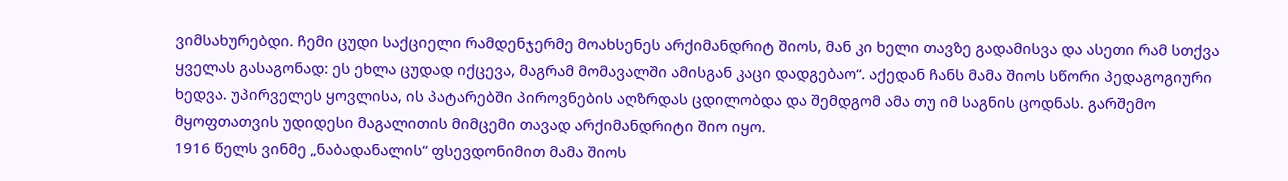ვიმსახურებდი. ჩემი ცუდი საქციელი რამდენჯერმე მოახსენეს არქიმანდრიტ შიოს, მან კი ხელი თავზე გადამისვა და ასეთი რამ სთქვა ყველას გასაგონად: ეს ეხლა ცუდად იქცევა, მაგრამ მომავალში ამისგან კაცი დადგებაო“. აქედან ჩანს მამა შიოს სწორი პედაგოგიური ხედვა. უპირველეს ყოვლისა, ის პატარებში პიროვნების აღზრდას ცდილობდა და შემდგომ ამა თუ იმ საგნის ცოდნას. გარშემო მყოფთათვის უდიდესი მაგალითის მიმცემი თავად არქიმანდრიტი შიო იყო.
1916 წელს ვინმე „ნაბადანალის“ ფსევდონიმით მამა შიოს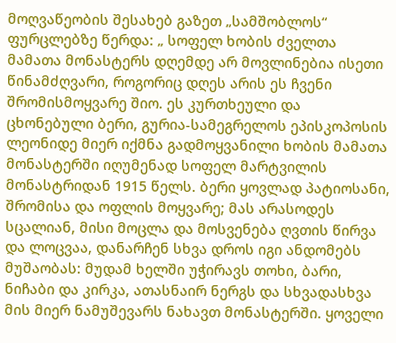მოღვაწეობის შესახებ გაზეთ „სამშობლოს“ ფურცლებზე წერდა: „ სოფელ ხობის ძველთა მამათა მონასტერს დღემდე არ მოვლინებია ისეთი წინამძღვარი, როგორიც დღეს არის ეს ჩვენი შრომისმოყვარე შიო. ეს კურთხეული და ცხონებული ბერი, გურია-სამეგრელოს ეპისკოპოსის ლეონიდე მიერ იქმნა გადმოყვანილი ხობის მამათა მონასტერში იღუმენად სოფელ მარტვილის მონასტრიდან 1915 წელს. ბერი ყოვლად პატიოსანი, შრომისა და ოფლის მოყვარე; მას არასოდეს სცალიან, მისი მოცლა და მოსვენება ღვთის წირვა და ლოცვაა, დანარჩენ სხვა დროს იგი ანდომებს მუშაობას: მუდამ ხელში უჭირავს თოხი, ბარი, ნიჩაბი და კირკა, ათასნაირ ნერგს და სხვადასხვა მის მიერ ნამუშევარს ნახავთ მონასტერში. ყოველი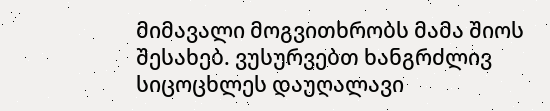მიმავალი მოგვითხრობს მამა შიოს შესახებ. ვუსურვებთ ხანგრძლივ სიცოცხლეს დაუღალავი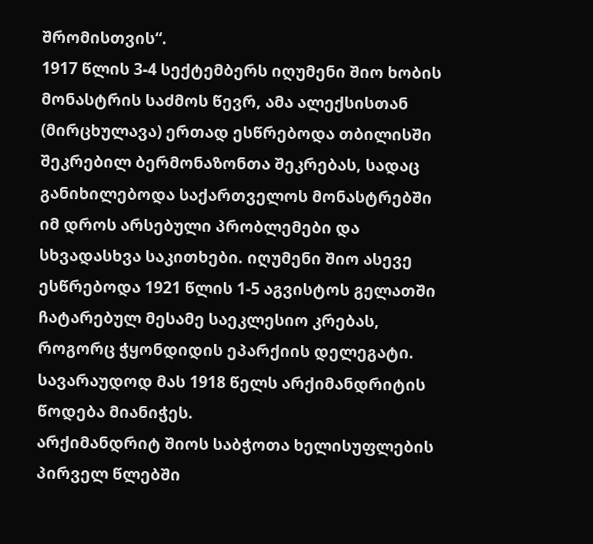შრომისთვის“.
1917 წლის 3-4 სექტემბერს იღუმენი შიო ხობის მონასტრის საძმოს წევრ, ამა ალექსისთან (მირცხულავა) ერთად ესწრებოდა თბილისში შეკრებილ ბერმონაზონთა შეკრებას, სადაც განიხილებოდა საქართველოს მონასტრებში იმ დროს არსებული პრობლემები და სხვადასხვა საკითხები. იღუმენი შიო ასევე ესწრებოდა 1921 წლის 1-5 აგვისტოს გელათში ჩატარებულ მესამე საეკლესიო კრებას, როგორც ჭყონდიდის ეპარქიის დელეგატი. სავარაუდოდ მას 1918 წელს არქიმანდრიტის წოდება მიანიჭეს.
არქიმანდრიტ შიოს საბჭოთა ხელისუფლების პირველ წლებში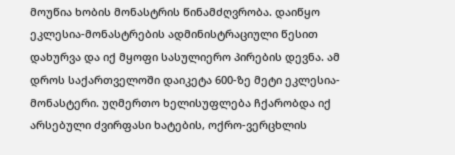მოუწია ხობის მონასტრის წინამძღვრობა. დაიწყო ეკლესია-მონასტრების ადმინისტრაციული წესით დახურვა და იქ მყოფი სასულიერო პირების დევნა. ამ დროს საქართველოში დაიკეტა 600-ზე მეტი ეკლესია-მონასტერი. უღმერთო ხელისუფლება ჩქარობდა იქ არსებული ძვირფასი ხატების, ოქრო-ვერცხლის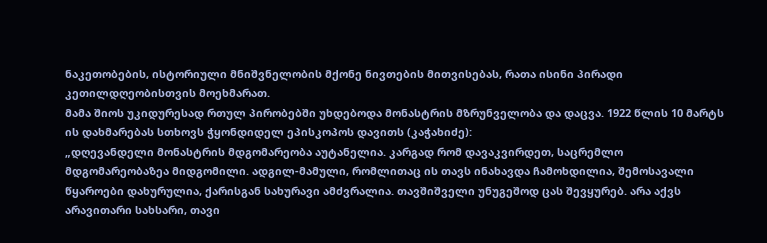ნაკეთობების, ისტორიული მნიშვნელობის მქონე ნივთების მითვისებას, რათა ისინი პირადი კეთილდღეობისთვის მოეხმარათ.
მამა შიოს უკიდურესად რთულ პირობებში უხდებოდა მონასტრის მზრუნველობა და დაცვა. 1922 წლის 10 მარტს ის დახმარებას სთხოვს ჭყონდიდელ ეპისკოპოს დავითს (კაჭახიძე):
„დღევანდელი მონასტრის მდგომარეობა აუტანელია. კარგად რომ დავაკვირდეთ, საცრემლო მდგომარეობაზეა მიდგომილი. ადგილ-მამული, რომლითაც ის თავს ინახავდა ჩამოხდილია, შემოსავალი წყაროები დახურულია, ქარისგან სახურავი ამძვრალია. თავშიშველი უნუგეშოდ ცას შევყურებ. არა აქვს არავითარი სახსარი, თავი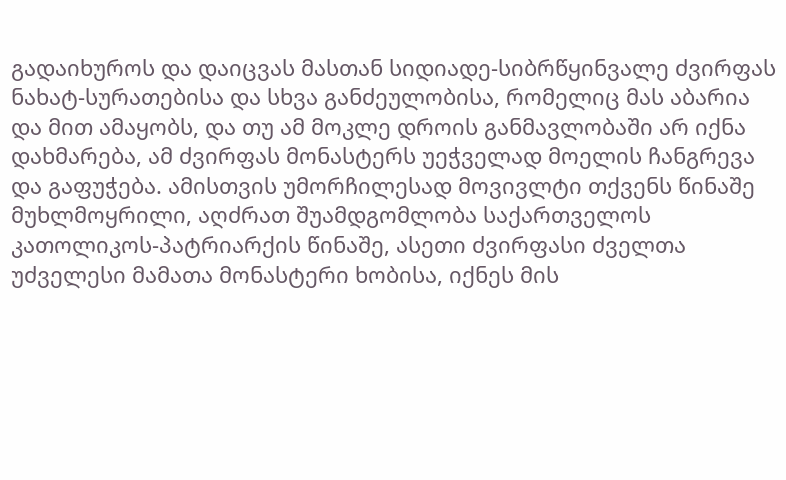გადაიხუროს და დაიცვას მასთან სიდიადე-სიბრწყინვალე ძვირფას ნახატ-სურათებისა და სხვა განძეულობისა, რომელიც მას აბარია და მით ამაყობს, და თუ ამ მოკლე დროის განმავლობაში არ იქნა დახმარება, ამ ძვირფას მონასტერს უეჭველად მოელის ჩანგრევა და გაფუჭება. ამისთვის უმორჩილესად მოვივლტი თქვენს წინაშე მუხლმოყრილი, აღძრათ შუამდგომლობა საქართველოს კათოლიკოს-პატრიარქის წინაშე, ასეთი ძვირფასი ძველთა უძველესი მამათა მონასტერი ხობისა, იქნეს მის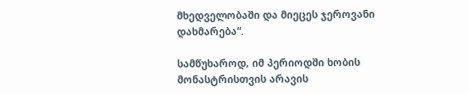მხედველობაში და მიეცეს ჯეროვანი დახმარება“.

სამწუხაროდ, იმ პერიოდში ხობის მონასტრისთვის არავის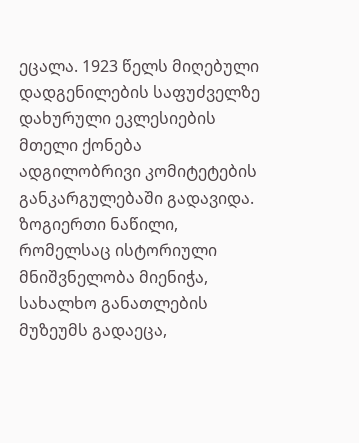ეცალა. 1923 წელს მიღებული დადგენილების საფუძველზე დახურული ეკლესიების მთელი ქონება ადგილობრივი კომიტეტების განკარგულებაში გადავიდა. ზოგიერთი ნაწილი, რომელსაც ისტორიული მნიშვნელობა მიენიჭა, სახალხო განათლების მუზეუმს გადაეცა,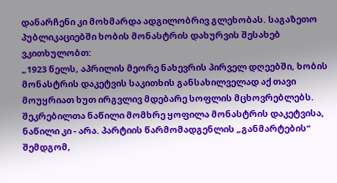დანარჩენი კი მოხმარდა ადგილობრივ გლეხობას. საგაზეთო პუბლიკაციებში ხობის მონასტრის დახურვის შესახებ ვკითხულობთ:
„1923 წელს, აპრილის მეორე ნახევრის პირველ დღეებში, ხობის მონასტრის დაკეტვის საკითხის განსახილველად აქ თავი მოუყრიათ ხუთ ირგვლივ მდებარე სოფლის მცხოვრებლებს. შეკრებილთა ნაწილი მომხრე ყოფილა მონასტრის დაკეტვისა, ნაწილი კი - არა. პარტიის წარმომადგენლის „განმარტების“ შემდგომ,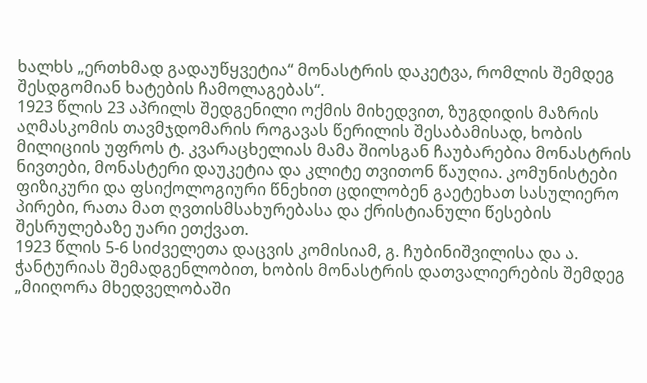ხალხს „ერთხმად გადაუწყვეტია“ მონასტრის დაკეტვა, რომლის შემდეგ შესდგომიან ხატების ჩამოლაგებას“.
1923 წლის 23 აპრილს შედგენილი ოქმის მიხედვით, ზუგდიდის მაზრის აღმასკომის თავმჯდომარის როგავას წერილის შესაბამისად, ხობის მილიციის უფროს ტ. კვარაცხელიას მამა შიოსგან ჩაუბარებია მონასტრის ნივთები, მონასტერი დაუკეტია და კლიტე თვითონ წაუღია. კომუნისტები ფიზიკური და ფსიქოლოგიური წნეხით ცდილობენ გაეტეხათ სასულიერო პირები, რათა მათ ღვთისმსახურებასა და ქრისტიანული წესების შესრულებაზე უარი ეთქვათ.
1923 წლის 5-6 სიძველეთა დაცვის კომისიამ, გ. ჩუბინიშვილისა და ა. ჭანტურიას შემადგენლობით, ხობის მონასტრის დათვალიერების შემდეგ „მიიღორა მხედველობაში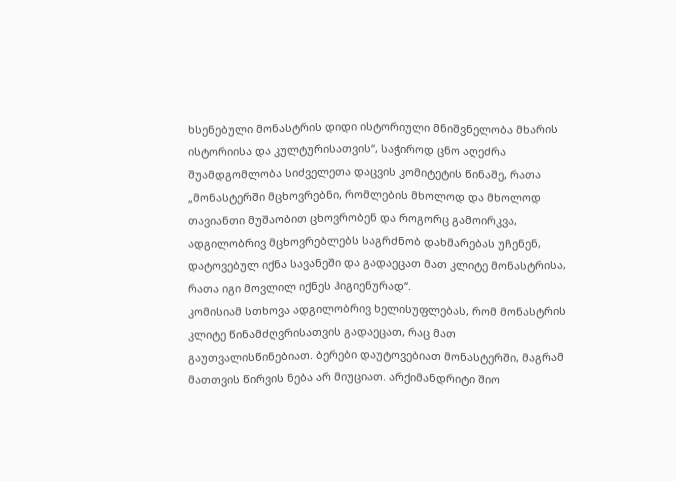ხსენებული მონასტრის დიდი ისტორიული მნიშვნელობა მხარის ისტორიისა და კულტურისათვის“, საჭიროდ ცნო აღეძრა შუამდგომლობა სიძველეთა დაცვის კომიტეტის წინაშე, რათა „მონასტერში მცხოვრებნი, რომლების მხოლოდ და მხოლოდ თავიანთი მუშაობით ცხოვრობენ და როგორც გამოირკვა, ადგილობრივ მცხოვრებლებს საგრძნობ დახმარებას უჩენენ, დატოვებულ იქნა სავანეში და გადაეცათ მათ კლიტე მონასტრისა, რათა იგი მოვლილ იქნეს ჰიგიენურად“.
კომისიამ სთხოვა ადგილობრივ ხელისუფლებას, რომ მონასტრის კლიტე წინამძღვრისათვის გადაეცათ, რაც მათ გაუთვალისწინებიათ. ბერები დაუტოვებიათ მონასტერში, მაგრამ მათთვის წირვის ნება არ მიუციათ. არქიმანდრიტი შიო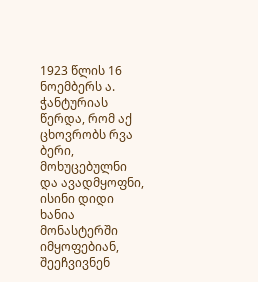1923 წლის 16 ნოემბერს ა. ჭანტურიას წერდა, რომ აქ ცხოვრობს რვა ბერი, მოხუცებულნი და ავადმყოფნი, ისინი დიდი ხანია მონასტერში იმყოფებიან, შეეჩვივნენ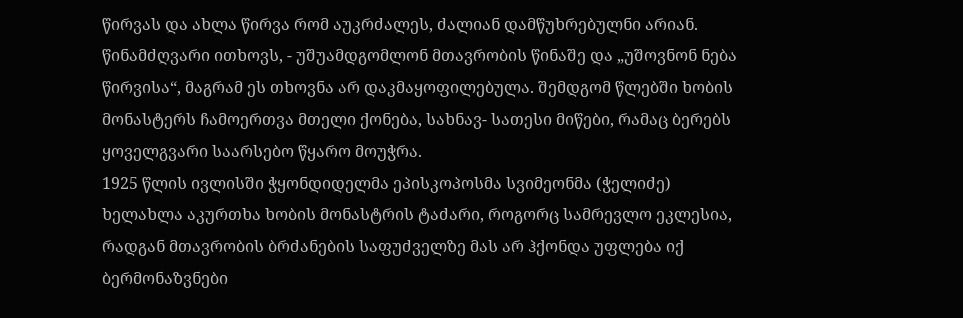წირვას და ახლა წირვა რომ აუკრძალეს, ძალიან დამწუხრებულნი არიან. წინამძღვარი ითხოვს, - უშუამდგომლონ მთავრობის წინაშე და „უშოვნონ ნება წირვისა“, მაგრამ ეს თხოვნა არ დაკმაყოფილებულა. შემდგომ წლებში ხობის მონასტერს ჩამოერთვა მთელი ქონება, სახნავ- სათესი მიწები, რამაც ბერებს ყოველგვარი საარსებო წყარო მოუჭრა.
1925 წლის ივლისში ჭყონდიდელმა ეპისკოპოსმა სვიმეონმა (ჭელიძე) ხელახლა აკურთხა ხობის მონასტრის ტაძარი, როგორც სამრევლო ეკლესია, რადგან მთავრობის ბრძანების საფუძველზე მას არ ჰქონდა უფლება იქ ბერმონაზვნები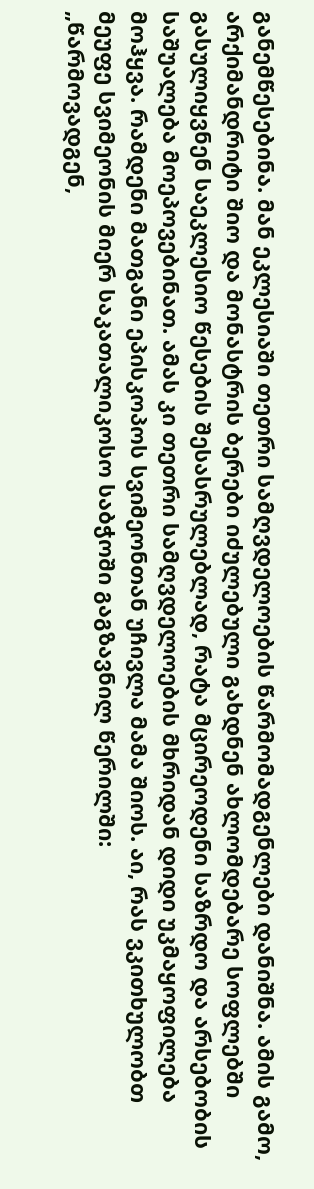განემწესებინა. მან ეკლესიაში თეთრი სამღვდელოების წარმომადგენლები დანიშნა. ამის გამო, არქიმანდრიტი შიო და მონასტრის ბერები იძულებული გახდნენ ახლომდებარე სოფლებში გასულიყვნენ საეკლესიო წესების შესასრულებლად, რატა მცირეოდენი საზრდო და არსებობის საშუალება მოეპოვებინათ. ამას კი თეთრი სამღვდელოების მხრიდან დიდი უკმაყოფილება მოჰყვა. რამდენი მათგანი ეპისკოპოს სვიმეონთან უჩივლა მამა შიოს. აი, რას ვკითხულობთ მეუფე სვიმეონის მიერ საკათალიკოსო საბჭოში გაგზავნილ წერილში:
„წარმოვადგენ,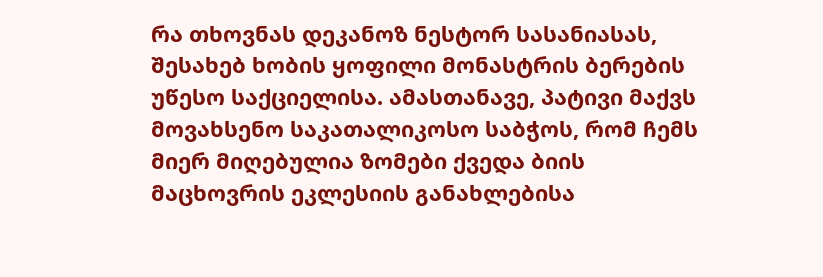რა თხოვნას დეკანოზ ნესტორ სასანიასას, შესახებ ხობის ყოფილი მონასტრის ბერების უწესო საქციელისა. ამასთანავე, პატივი მაქვს მოვახსენო საკათალიკოსო საბჭოს, რომ ჩემს მიერ მიღებულია ზომები ქვედა ბიის მაცხოვრის ეკლესიის განახლებისა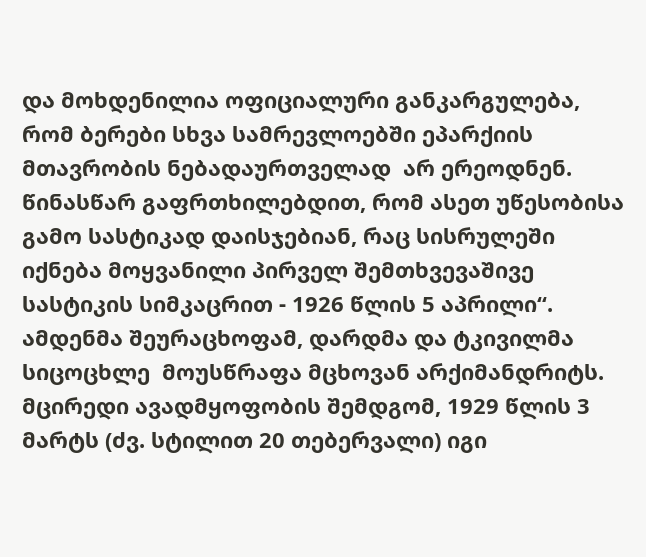და მოხდენილია ოფიციალური განკარგულება, რომ ბერები სხვა სამრევლოებში ეპარქიის მთავრობის ნებადაურთველად  არ ერეოდნენ. წინასწარ გაფრთხილებდით, რომ ასეთ უწესობისა გამო სასტიკად დაისჯებიან, რაც სისრულეში იქნება მოყვანილი პირველ შემთხვევაშივე სასტიკის სიმკაცრით - 1926 წლის 5 აპრილი“.
ამდენმა შეურაცხოფამ, დარდმა და ტკივილმა  სიცოცხლე  მოუსწრაფა მცხოვან არქიმანდრიტს. მცირედი ავადმყოფობის შემდგომ, 1929 წლის 3 მარტს (ძვ. სტილით 20 თებერვალი) იგი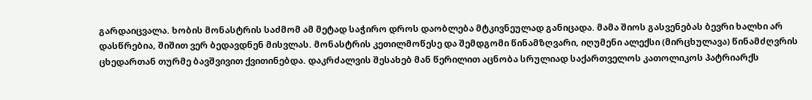გარდაიცვალა. ხობის მონასტრის საძმომ ამ მეტად საჭირო დროს დაობლება მტკივნეულად განიცადა. მამა შიოს გასვენებას ბევრი ხალხი არ დასწრებია, შიშით ვერ ბედავდნენ მისვლას. მონასტრის კეთილმოწესე და შემდგომი წინამზღვარი, იღუმენი ალექსი (მირცხულავა) წინამძღვრის ცხედართან თურმე ბავშვივით ქვითინებდა. დაკრძალვის შესახებ მან წერილით აცნობა სრულიად საქართველოს კათოლიკოს პატრიარქს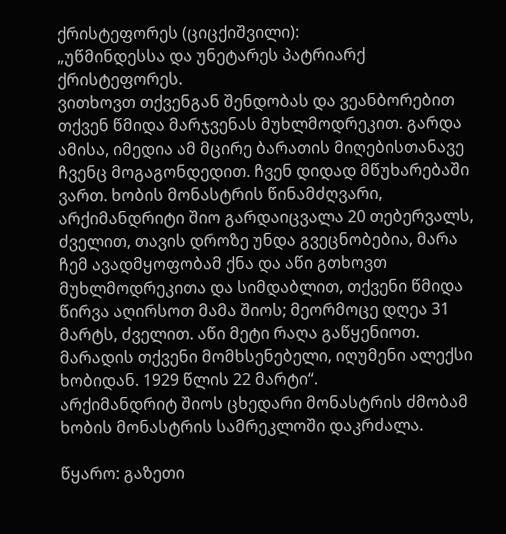ქრისტეფორეს (ციცქიშვილი):
„უწმინდესსა და უნეტარეს პატრიარქ ქრისტეფორეს.
ვითხოვთ თქვენგან შენდობას და ვეანბორებით თქვენ წმიდა მარჯვენას მუხლმოდრეკით. გარდა ამისა, იმედია ამ მცირე ბარათის მიღებისთანავე ჩვენც მოგაგონდედით. ჩვენ დიდად მწუხარებაში ვართ. ხობის მონასტრის წინამძღვარი, არქიმანდრიტი შიო გარდაიცვალა 20 თებერვალს, ძველით, თავის დროზე უნდა გვეცნობებია, მარა ჩემ ავადმყოფობამ ქნა და აწი გთხოვთ მუხლმოდრეკითა და სიმდაბლით, თქვენი წმიდა წირვა აღირსოთ მამა შიოს; მეორმოცე დღეა 31 მარტს, ძველით. აწი მეტი რაღა გაწყენიოთ. მარადის თქვენი მომხსენებელი, იღუმენი ალექსი ხობიდან. 1929 წლის 22 მარტი“.
არქიმანდრიტ შიოს ცხედარი მონასტრის ძმობამ ხობის მონასტრის სამრეკლოში დაკრძალა.

წყარო: გაზეთი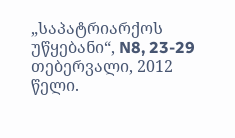„საპატრიარქოს უწყებანი“, N8, 23-29 თებერვალი, 2012 წელი.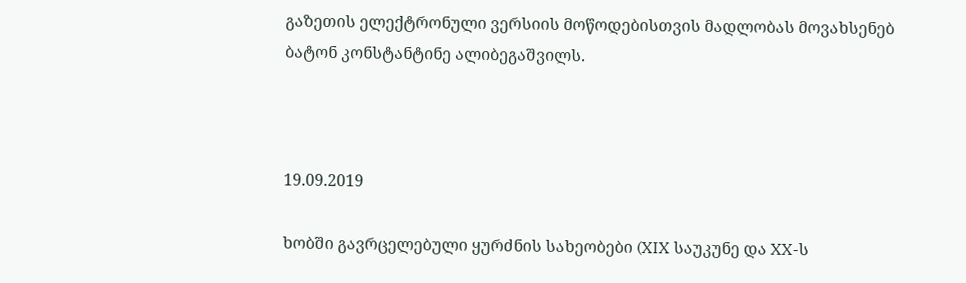გაზეთის ელექტრონული ვერსიის მოწოდებისთვის მადლობას მოვახსენებ ბატონ კონსტანტინე ალიბეგაშვილს.



19.09.2019

ხობში გავრცელებული ყურძნის სახეობები (XIX საუკუნე და XX-ს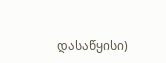დასაწყისი)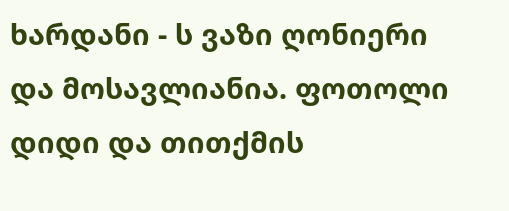ხარდანი - ს ვაზი ღონიერი და მოსავლიანია. ფოთოლი დიდი და თითქმის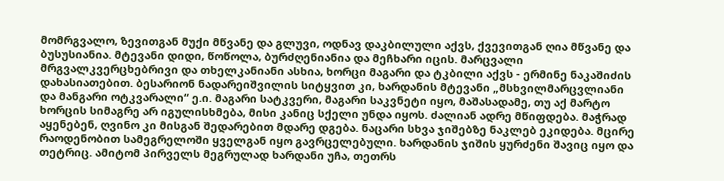მომრგვალო, ზევითგან მუქი მწვანე და გლუვი, ოდნავ დაკბილული აქვს, ქვევითგან ღია მწვანე და ბუსუსიანია. მტევანი დიდი, წოწოლა, ბურძღენიანია და მეჩხარი იცის. მარცვალი მრგვალკვერცხებრივი და თხელკანიანი ასხია, ხორცი მაგარი და ტკბილი აქვს - ერმინე ნაკაშიძის დახასიათებით. ბესარიონ ნადარეიშვილის სიტყვით კი, ხარდანის მტევანი „მსხვილმარცვლიანი და მანგარი ოტკვარალი“ ე.ი. მაგარი სატკვერი, მაგარი საკვნეტი იყო, მაშასადამე, თუ აქ მარტო ხორცის სიმაგრე არ იგულისხმება, მისი კანიც სქელი უნდა იყოს. ძალიან ადრე მწიფდება. მაჭრად აყენებენ, ღვინო კი მისგან შედარებით მდარე დგება. ნაცარი სხვა ჯიშებზე ნაკლებ ეკიდება. მცირე რაოდენობით სამეგრელოში ყველგან იყო გავრცელებული. ხარდანის ჯიშის ყურძენი შავიც იყო და თეტრიც. ამიტომ პირველს მეგრულად ხარდანი უჩა, თეთრს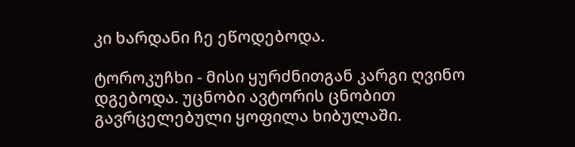კი ხარდანი ჩე ეწოდებოდა.

ტოროკუჩხი - მისი ყურძნითგან კარგი ღვინო დგებოდა. უცნობი ავტორის ცნობით გავრცელებული ყოფილა ხიბულაში.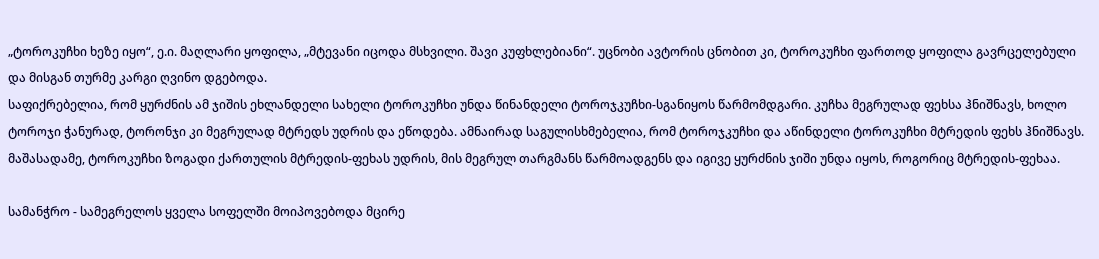„ტოროკუჩხი ხეზე იყო“, ე.ი. მაღლარი ყოფილა, „მტევანი იცოდა მსხვილი. შავი კუფხლებიანი“. უცნობი ავტორის ცნობით კი, ტოროკუჩხი ფართოდ ყოფილა გავრცელებული და მისგან თურმე კარგი ღვინო დგებოდა.
საფიქრებელია, რომ ყურძნის ამ ჯიშის ეხლანდელი სახელი ტოროკუჩხი უნდა წინანდელი ტოროჯკუჩხი-სგანიყოს წარმომდგარი. კუჩხა მეგრულად ფეხსა ჰნიშნავს, ხოლო ტოროჯი ჭანურად, ტორონჯი კი მეგრულად მტრედს უდრის და ეწოდება. ამნაირად საგულისხმებელია, რომ ტოროჯკუჩხი და აწინდელი ტოროკუჩხი მტრედის ფეხს ჰნიშნავს. მაშასადამე, ტოროკუჩხი ზოგადი ქართულის მტრედის-ფეხას უდრის, მის მეგრულ თარგმანს წარმოადგენს და იგივე ყურძნის ჯიში უნდა იყოს, როგორიც მტრედის-ფეხაა.

სამანჭრო - სამეგრელოს ყველა სოფელში მოიპოვებოდა მცირე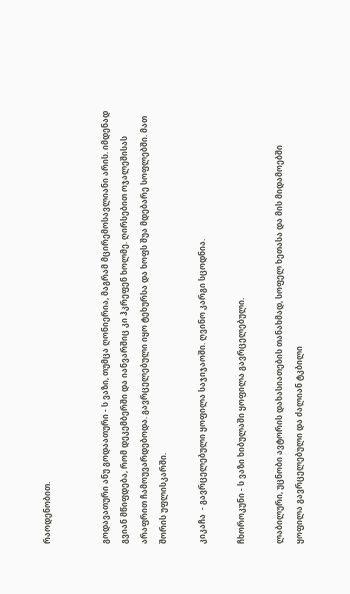რაოდენობით.


გოდავათური ანუ გოდაათური - ს ვაზი, თუმცა ღონიერია, მაგრამ მცირემოსავლიანი არის. იმდენად გვიან მწიფდება, რომ დეკემბერში და იანვარშიც კი ჰკრეფენ ხოლმე. ღირსებით ოჯალეშისას არაფრით ჩამოუვარდებოდა. გავრცელებული იყო ტეხურსა და ხოფს შუა მდებარე სოფლებში. მათ შორის უფლისკარში.

კიკაჩა  - გავრცელებული ყოფილა საჯიჯაოში. ღვინო კარგი სცოდნია.

ჩხოროკუნი - ს ვაზი ხიბულაში ყოფილა გავრცელებული.

ლაბილური, უცნობი ავტორის დახასიათების თანახმად, სოფელ ხეთასა და მის მიდამოებში ყოფილა გავრცელებული და ძალიან ტკბილი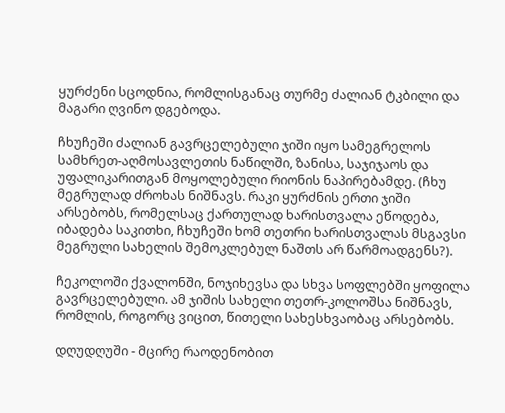ყურძენი სცოდნია, რომლისგანაც თურმე ძალიან ტკბილი და მაგარი ღვინო დგებოდა.

ჩხუჩეში ძალიან გავრცელებული ჯიში იყო სამეგრელოს სამხრეთ-აღმოსავლეთის ნაწილში, ზანისა, საჯიჯაოს და უფალიკარითგან მოყოლებული რიონის ნაპირებამდე. (ჩხუ მეგრულად ძროხას ნიშნავს. რაკი ყურძნის ერთი ჯიში არსებობს, რომელსაც ქართულად ხარისთვალა ეწოდება, იბადება საკითხი, ჩხუჩეში ხომ თეთრი ხარისთვალას მსგავსი მეგრული სახელის შემოკლებულ ნაშთს არ წარმოადგენს?).

ჩეკოლოში ქვალონში, ნოჯიხევსა და სხვა სოფლებში ყოფილა გავრცელებული. ამ ჯიშის სახელი თეთრ-კოლოშსა ნიშნავს, რომლის, როგორც ვიცით, წითელი სახესხვაობაც არსებობს.

დღუდღუში - მცირე რაოდენობით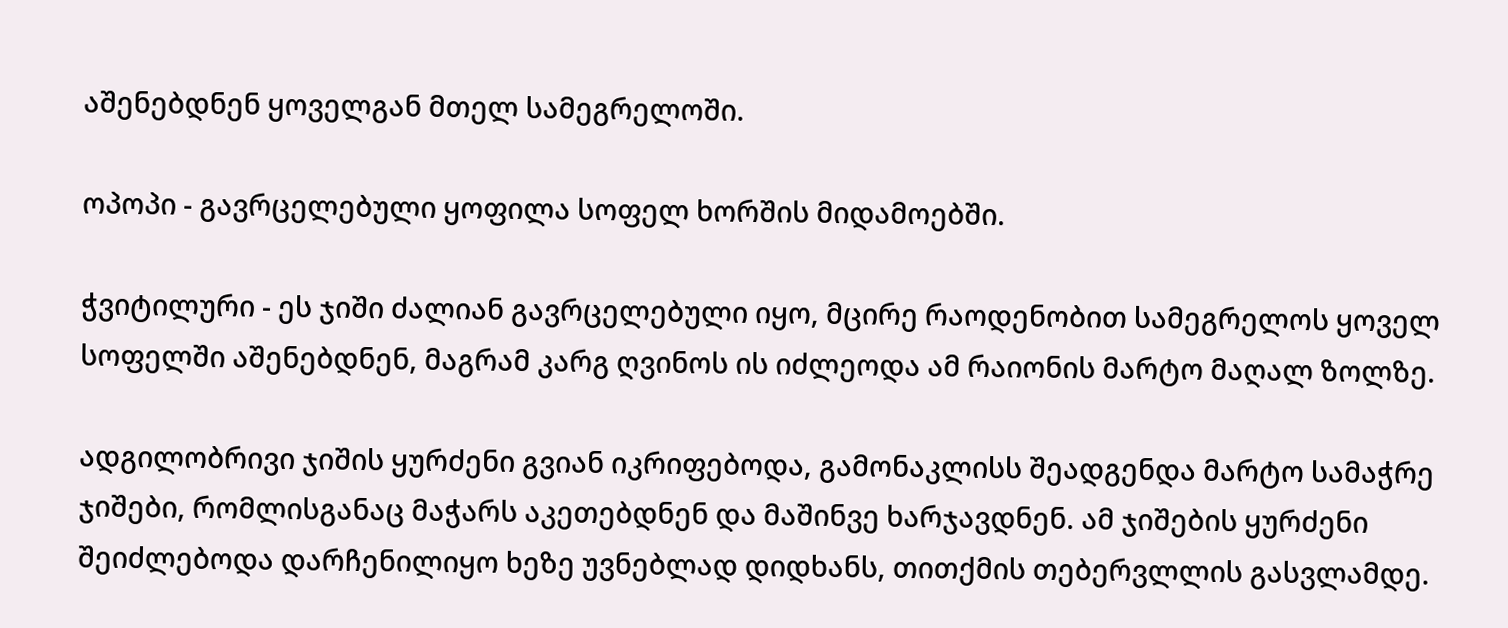აშენებდნენ ყოველგან მთელ სამეგრელოში.

ოპოპი - გავრცელებული ყოფილა სოფელ ხორშის მიდამოებში.

ჭვიტილური - ეს ჯიში ძალიან გავრცელებული იყო, მცირე რაოდენობით სამეგრელოს ყოველ სოფელში აშენებდნენ, მაგრამ კარგ ღვინოს ის იძლეოდა ამ რაიონის მარტო მაღალ ზოლზე.

ადგილობრივი ჯიშის ყურძენი გვიან იკრიფებოდა, გამონაკლისს შეადგენდა მარტო სამაჭრე ჯიშები, რომლისგანაც მაჭარს აკეთებდნენ და მაშინვე ხარჯავდნენ. ამ ჯიშების ყურძენი შეიძლებოდა დარჩენილიყო ხეზე უვნებლად დიდხანს, თითქმის თებერვლლის გასვლამდე.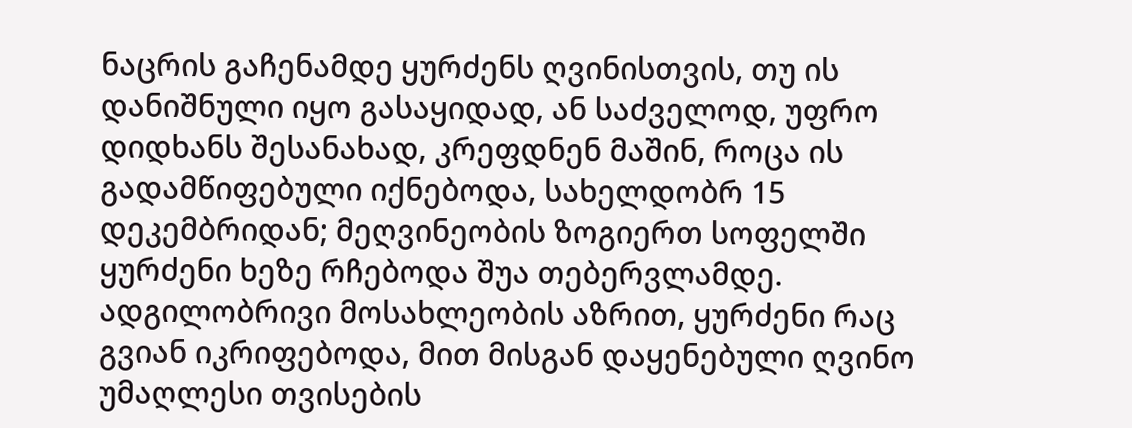ნაცრის გაჩენამდე ყურძენს ღვინისთვის, თუ ის დანიშნული იყო გასაყიდად, ან საძველოდ, უფრო დიდხანს შესანახად, კრეფდნენ მაშინ, როცა ის გადამწიფებული იქნებოდა, სახელდობრ 15 დეკემბრიდან; მეღვინეობის ზოგიერთ სოფელში ყურძენი ხეზე რჩებოდა შუა თებერვლამდე. ადგილობრივი მოსახლეობის აზრით, ყურძენი რაც გვიან იკრიფებოდა, მით მისგან დაყენებული ღვინო უმაღლესი თვისების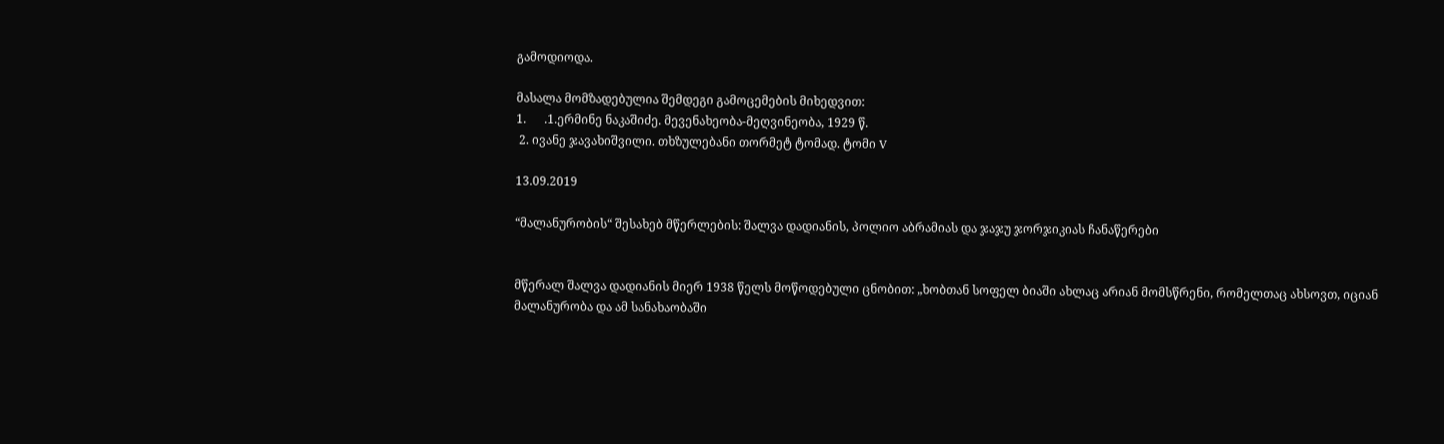გამოდიოდა.

მასალა მომზადებულია შემდეგი გამოცემების მიხედვით:
1.      .1.ერმინე ნაკაშიძე. მევენახეობა-მეღვინეობა, 1929 წ.
 2. ივანე ჯავახიშვილი. თხზულებანი თორმეტ ტომად. ტომი V

13.09.2019

“მალანურობის“ შესახებ მწერლების: შალვა დადიანის, პოლიო აბრამიას და ჯაჯუ ჯორჯიკიას ჩანაწერები


მწერალ შალვა დადიანის მიერ 1938 წელს მოწოდებული ცნობით: „ხობთან სოფელ ბიაში ახლაც არიან მომსწრენი, რომელთაც ახსოვთ, იციან მალანურობა და ამ სანახაობაში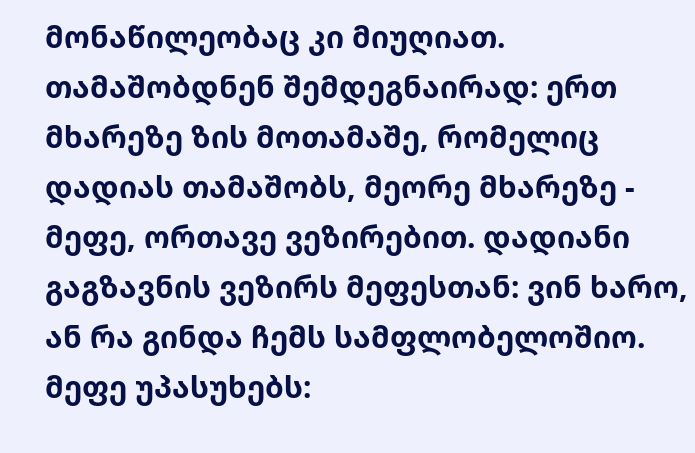მონაწილეობაც კი მიუღიათ. თამაშობდნენ შემდეგნაირად: ერთ მხარეზე ზის მოთამაშე, რომელიც დადიას თამაშობს, მეორე მხარეზე - მეფე, ორთავე ვეზირებით. დადიანი გაგზავნის ვეზირს მეფესთან: ვინ ხარო, ან რა გინდა ჩემს სამფლობელოშიო. მეფე უპასუხებს: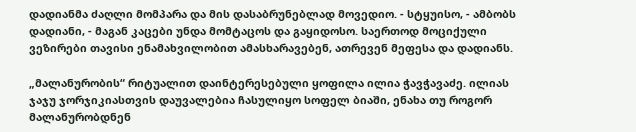დადიანმა ძაღლი მომპარა და მის დასაბრუნებლად მოვედიო. - სტყუისო, - ამბობს დადიანი, - მაგან კაცები უნდა მომტაცოს და გაყიდოსო. საერთოდ მოციქული ვეზირები თავისი ენამახვილობით ამასხარავებენ, ათრევენ მეფესა და დადიანს.

„მალანურობის“ რიტუალით დაინტერესებული ყოფილა ილია ჭავჭავაძე. ილიას ჯაჯუ ჯორჯიკიასთვის დაუვალებია ჩასულიყო სოფელ ბიაში, ენახა თუ როგორ მალანურობდნენ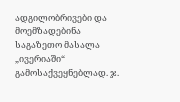ადგილობრივები და მოემზადებინა საგაზეთო მასალა „ივერიაში“ გამოსაქვეყნებლად. ჯ.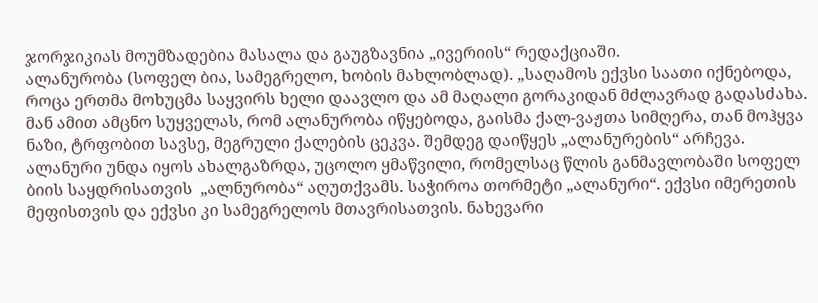ჯორჯიკიას მოუმზადებია მასალა და გაუგზავნია „ივერიის“ რედაქციაში.
ალანურობა (სოფელ ბია, სამეგრელო, ხობის მახლობლად). „საღამოს ექვსი საათი იქნებოდა, როცა ერთმა მოხუცმა საყვირს ხელი დაავლო და ამ მაღალი გორაკიდან მძლავრად გადასძახა. მან ამით ამცნო სუყველას, რომ ალანურობა იწყებოდა, გაისმა ქალ-ვაჟთა სიმღერა, თან მოჰყვა ნაზი, ტრფობით სავსე, მეგრული ქალების ცეკვა. შემდეგ დაიწყეს „ალანურების“ არჩევა. ალანური უნდა იყოს ახალგაზრდა, უცოლო ყმაწვილი, რომელსაც წლის განმავლობაში სოფელ ბიის საყდრისათვის  „ალნურობა“ აღუთქვამს. საჭიროა თორმეტი „ალანური“. ექვსი იმერეთის მეფისთვის და ექვსი კი სამეგრელოს მთავრისათვის. ნახევარი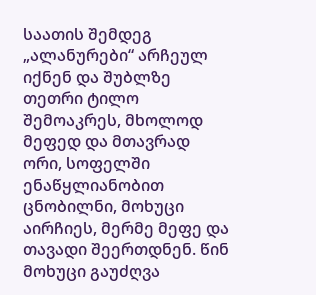საათის შემდეგ „ალანურები“ არჩეულ იქნენ და შუბლზე თეთრი ტილო შემოაკრეს, მხოლოდ მეფედ და მთავრად ორი, სოფელში ენაწყლიანობით ცნობილნი, მოხუცი აირჩიეს, მერმე მეფე და თავადი შეერთდნენ. წინ მოხუცი გაუძღვა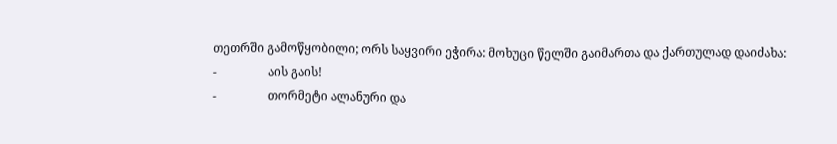თეთრში გამოწყობილი; ორს საყვირი ეჭირა: მოხუცი წელში გაიმართა და ქართულად დაიძახა:
-                 აის გაის!
-                 თორმეტი ალანური და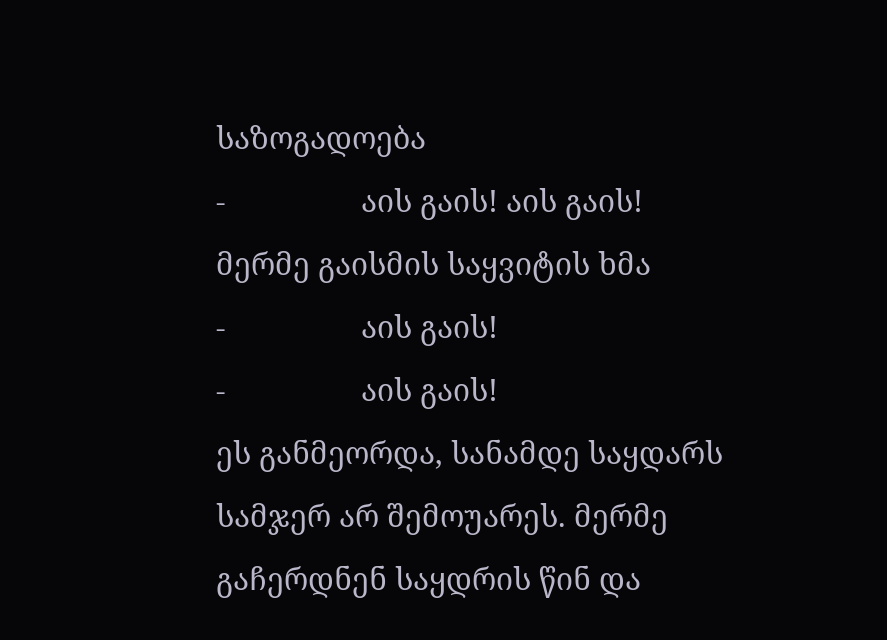საზოგადოება
-                 აის გაის! აის გაის!
მერმე გაისმის საყვიტის ხმა
-                 აის გაის!
-                 აის გაის!
ეს განმეორდა, სანამდე საყდარს სამჯერ არ შემოუარეს. მერმე გაჩერდნენ საყდრის წინ და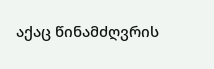აქაც წინამძღვრის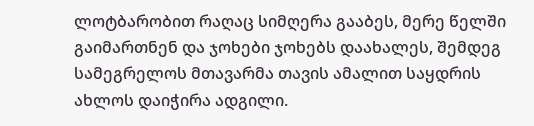ლოტბარობით რაღაც სიმღერა გააბეს, მერე წელში გაიმართნენ და ჯოხები ჯოხებს დაახალეს, შემდეგ სამეგრელოს მთავარმა თავის ამალით საყდრის ახლოს დაიჭირა ადგილი.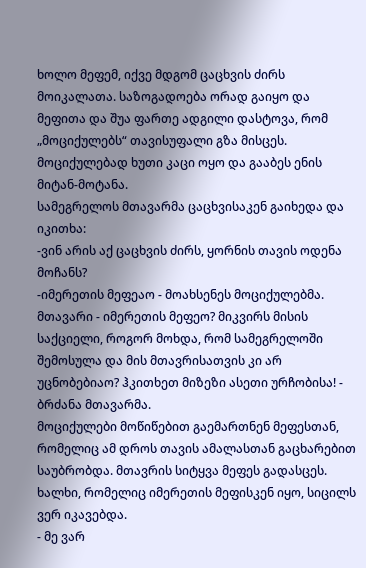ხოლო მეფემ, იქვე მდგომ ცაცხვის ძირს მოიკალათა. საზოგადოება ორად გაიყო და მეფითა და შუა ფართე ადგილი დასტოვა, რომ „მოციქულებს“ თავისუფალი გზა მისცეს. მოციქულებად ხუთი კაცი ოყო და გააბეს ენის მიტან-მოტანა.
სამეგრელოს მთავარმა ცაცხვისაკენ გაიხედა და იკითხა:
-ვინ არის აქ ცაცხვის ძირს, ყორნის თავის ოდენა მოჩანს?
-იმერეთის მეფეაო - მოახსენეს მოციქულებმა.
მთავარი - იმერეთის მეფეო? მიკვირს მისის საქციელი, როგორ მოხდა, რომ სამეგრელოში შემოსულა და მის მთავრისათვის კი არ უცნობებიაო? ჰკითხეთ მიზეზი ასეთი ურჩობისა! - ბრძანა მთავარმა.
მოციქულები მოწიწებით გაემართნენ მეფესთან, რომელიც ამ დროს თავის ამალასთან გაცხარებით საუბრობდა. მთავრის სიტყვა მეფეს გადასცეს. ხალხი, რომელიც იმერეთის მეფისკენ იყო, სიცილს ვერ იკავებდა.
- მე ვარ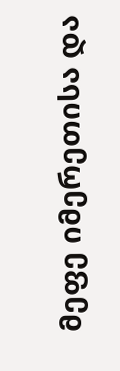მეფე იმერეთისა და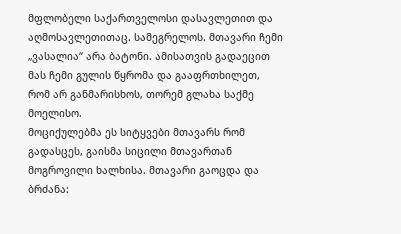მფლობელი საქართველოსი დასავლეთით და აღმოსავლეთითაც. სამეგრელოს. მთავარი ჩემი „ვასალია“ არა ბატონი. ამისათვის გადაეცით მას ჩემი გულის წყრომა და გააფრთხილეთ, რომ არ განმარისხოს, თორემ გლახა საქმე მოელისო.
მოციქულებმა ეს სიტყვები მთავარს რომ გადასცეს, გაისმა სიცილი მთავართან მოგროვილი ხალხისა. მთავარი გაოცდა და ბრძანა: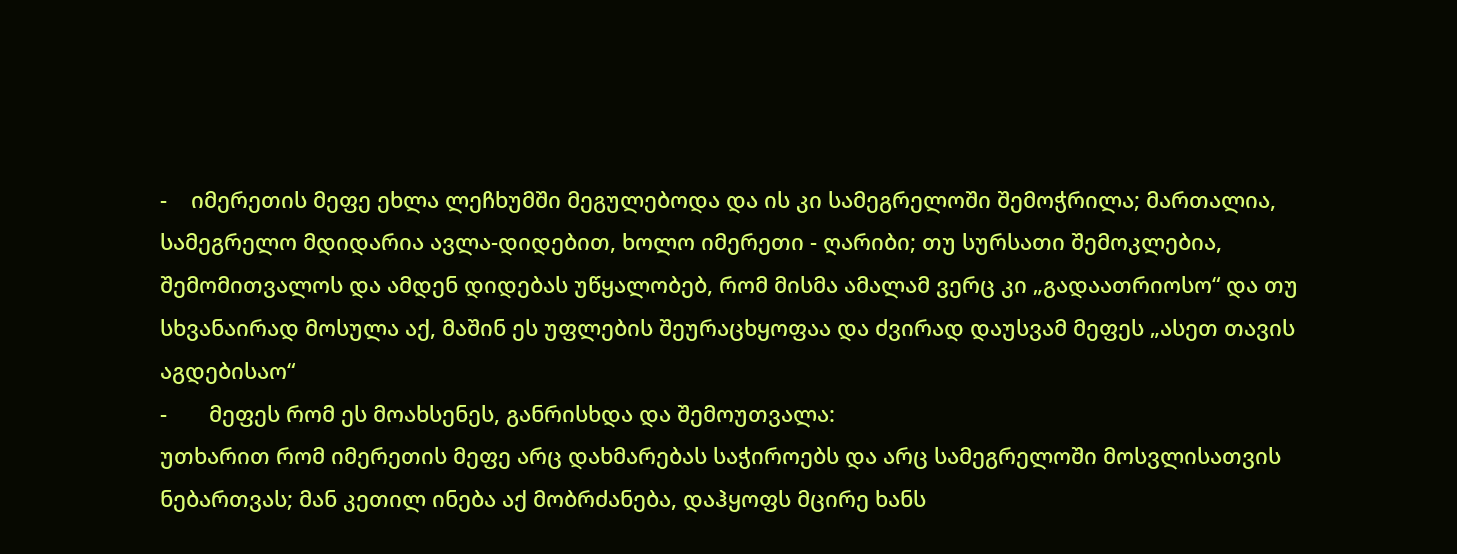-    იმერეთის მეფე ეხლა ლეჩხუმში მეგულებოდა და ის კი სამეგრელოში შემოჭრილა; მართალია, სამეგრელო მდიდარია ავლა-დიდებით, ხოლო იმერეთი - ღარიბი; თუ სურსათი შემოკლებია, შემომითვალოს და ამდენ დიდებას უწყალობებ, რომ მისმა ამალამ ვერც კი „გადაათრიოსო“ და თუ სხვანაირად მოსულა აქ, მაშინ ეს უფლების შეურაცხყოფაა და ძვირად დაუსვამ მეფეს „ასეთ თავის აგდებისაო“
-       მეფეს რომ ეს მოახსენეს, განრისხდა და შემოუთვალა:
უთხარით რომ იმერეთის მეფე არც დახმარებას საჭიროებს და არც სამეგრელოში მოსვლისათვის ნებართვას; მან კეთილ ინება აქ მობრძანება, დაჰყოფს მცირე ხანს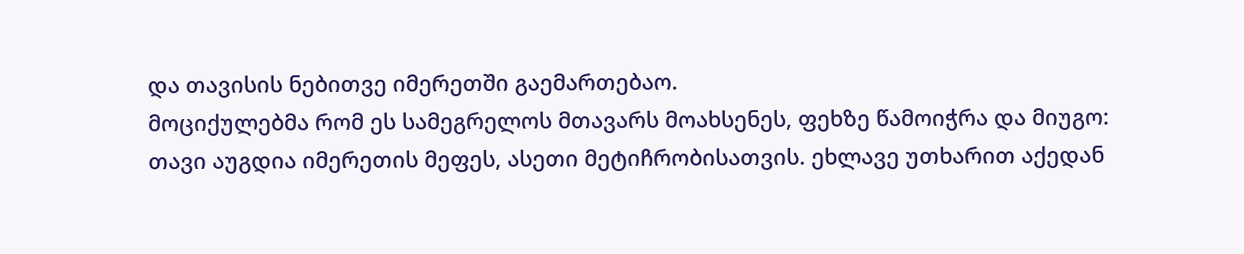და თავისის ნებითვე იმერეთში გაემართებაო.
მოციქულებმა რომ ეს სამეგრელოს მთავარს მოახსენეს, ფეხზე წამოიჭრა და მიუგო:
თავი აუგდია იმერეთის მეფეს, ასეთი მეტიჩრობისათვის. ეხლავე უთხარით აქედან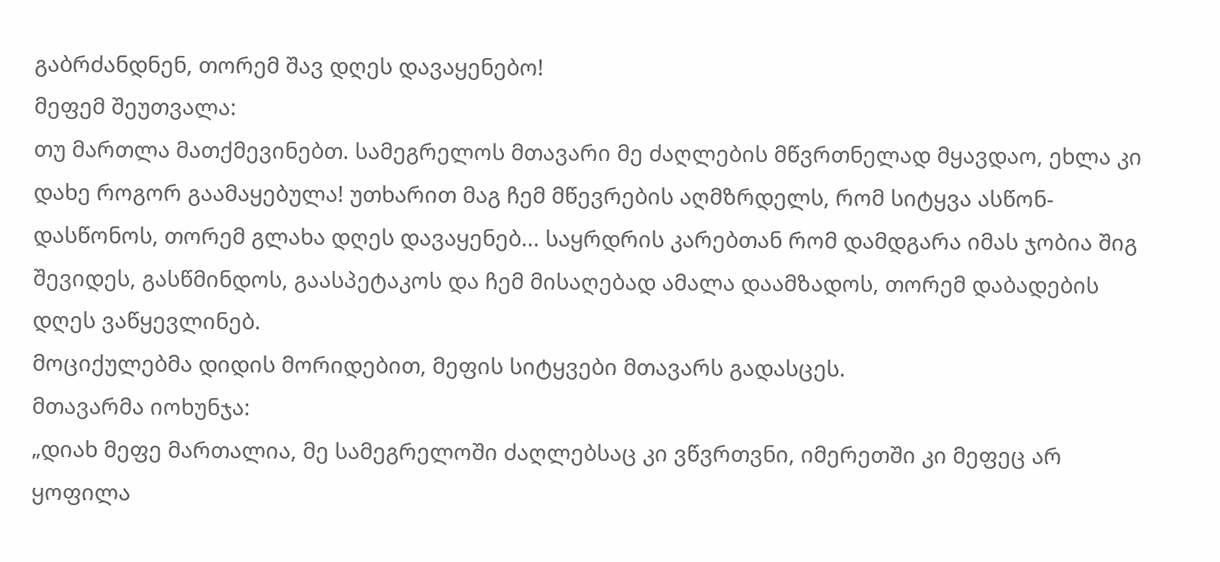გაბრძანდნენ, თორემ შავ დღეს დავაყენებო!
მეფემ შეუთვალა:
თუ მართლა მათქმევინებთ. სამეგრელოს მთავარი მე ძაღლების მწვრთნელად მყავდაო, ეხლა კი დახე როგორ გაამაყებულა! უთხარით მაგ ჩემ მწევრების აღმზრდელს, რომ სიტყვა ასწონ-დასწონოს, თორემ გლახა დღეს დავაყენებ... საყრდრის კარებთან რომ დამდგარა იმას ჯობია შიგ შევიდეს, გასწმინდოს, გაასპეტაკოს და ჩემ მისაღებად ამალა დაამზადოს, თორემ დაბადების დღეს ვაწყევლინებ.
მოციქულებმა დიდის მორიდებით, მეფის სიტყვები მთავარს გადასცეს.
მთავარმა იოხუნჯა:
„დიახ მეფე მართალია, მე სამეგრელოში ძაღლებსაც კი ვწვრთვნი, იმერეთში კი მეფეც არ ყოფილა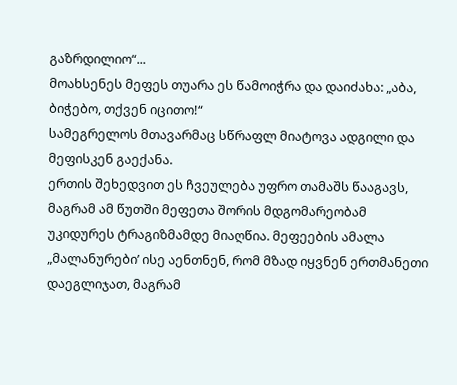გაზრდილიო“...
მოახსენეს მეფეს თუარა ეს წამოიჭრა და დაიძახა: „აბა, ბიჭებო, თქვენ იცითო!“
სამეგრელოს მთავარმაც სწრაფლ მიატოვა ადგილი და მეფისკენ გაექანა.
ერთის შეხედვით ეს ჩვეულება უფრო თამაშს წააგავს, მაგრამ ამ წუთში მეფეთა შორის მდგომარეობამ უკიდურეს ტრაგიზმამდე მიაღწია. მეფეების ამალა „მალანურები’ ისე აენთნენ, რომ მზად იყვნენ ერთმანეთი დაეგლიჯათ, მაგრამ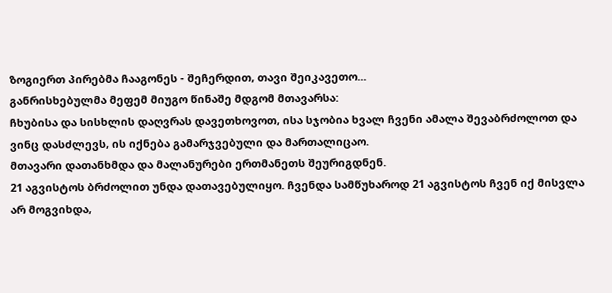ზოგიერთ პირებმა ჩააგონეს - შეჩერდით, თავი შეიკავეთო...
განრისხებულმა მეფემ მიუგო წინაშე მდგომ მთავარსა:
ჩხუბისა და სისხლის დაღვრას დავეთხოვოთ, ისა სჯობია ხვალ ჩვენი ამალა შევაბრძოლოთ და ვინც დასძლევს, ის იქნება გამარჯვებული და მართალიცაო.
მთავარი დათანხმდა და მალანურები ერთმანეთს შეურიგდნენ.
21 აგვისტოს ბრძოლით უნდა დათავებულიყო. ჩვენდა სამწუხაროდ 21 აგვისტოს ჩვენ იქ მისვლა არ მოგვიხდა,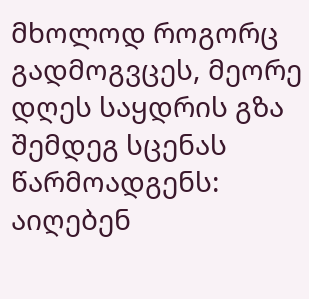მხოლოდ როგორც გადმოგვცეს, მეორე დღეს საყდრის გზა შემდეგ სცენას წარმოადგენს:
აიღებენ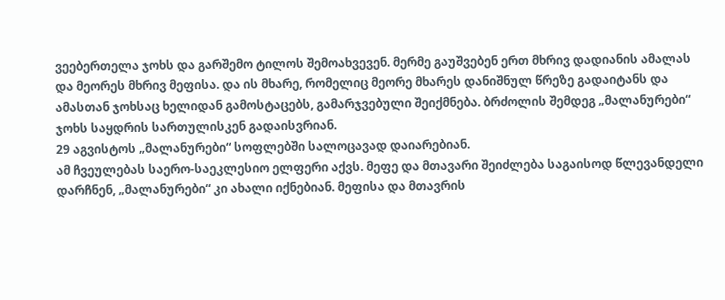ვეებერთელა ჯოხს და გარშემო ტილოს შემოახვევენ. მერმე გაუშვებენ ერთ მხრივ დადიანის ამალას და მეორეს მხრივ მეფისა. და ის მხარე, რომელიც მეორე მხარეს დანიშნულ წრეზე გადაიტანს და ამასთან ჯოხსაც ხელიდან გამოსტაცებს, გამარჯვებული შეიქმნება. ბრძოლის შემდეგ „მალანურები“ ჯოხს საყდრის სართულისკენ გადაისვრიან.
29 აგვისტოს „მალანურები“ სოფლებში სალოცავად დაიარებიან.
ამ ჩვეულებას საერო-საეკლესიო ელფერი აქვს. მეფე და მთავარი შეიძლება საგაისოდ წლევანდელი დარჩნენ, „მალანურები“ კი ახალი იქნებიან. მეფისა და მთავრის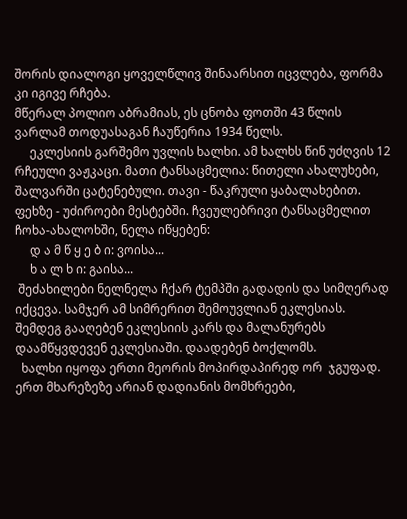შორის დიალოგი ყოველწლივ შინაარსით იცვლება, ფორმა კი იგივე რჩება.
მწერალ პოლიო აბრამიას, ეს ცნობა ფოთში 43 წლის ვარლამ თოდუასაგან ჩაუწერია 1934 წელს.
     ეკლესიის გარშემო უვლის ხალხი. ამ ხალხს წინ უძღვის 12 რჩეული ვაჟკაცი. მათი ტანსაცმელია: წითელი ახალუხები, შალვარში ცატენებული. თავი - წაკრული ყაბალახებით. ფეხზე - უძიროები მესტებში. ჩვეულებრივი ტანსაცმელით ჩოხა-ახალოხში, ნელა იწყებენ:
     დ ა მ წ ყ ე ბ ი: ვოისა...
     ხ ა ლ ხ ი: გაისა...
 შეძახილები ნელნელა ჩქარ ტემპში გადადის და სიმღერად იქცევა. სამჯერ ამ სიმრერით შემოუვლიან ეკლესიას. შემდეგ გააღებენ ეკლესიის კარს და მალანურებს დაამწყვდევენ ეკლესიაში. დაადებენ ბოქლომს.
  ხალხი იყოფა ერთი მეორის მოპირდაპირედ ორ  ჯგუფად. ერთ მხარეზეზე არიან დადიანის მომხრეები,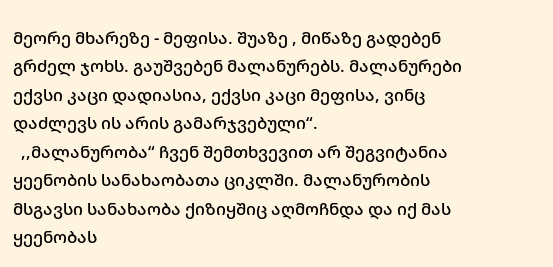მეორე მხარეზე - მეფისა. შუაზე , მიწაზე გადებენ გრძელ ჯოხს. გაუშვებენ მალანურებს. მალანურები ექვსი კაცი დადიასია, ექვსი კაცი მეფისა, ვინც დაძლევს ის არის გამარჯვებული“.
  ,,მალანურობა“ ჩვენ შემთხვევით არ შეგვიტანია ყეენობის სანახაობათა ციკლში. მალანურობის მსგავსი სანახაობა ქიზიყშიც აღმოჩნდა და იქ მას ყეენობას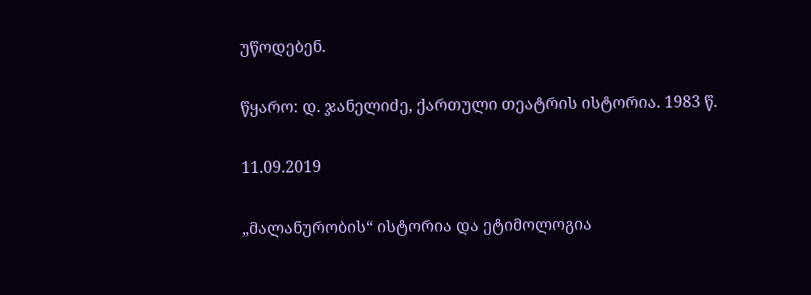უწოდებენ.

წყარო: დ. ჯანელიძე, ქართული თეატრის ისტორია. 1983 წ.

11.09.2019

„მალანურობის“ ისტორია და ეტიმოლოგია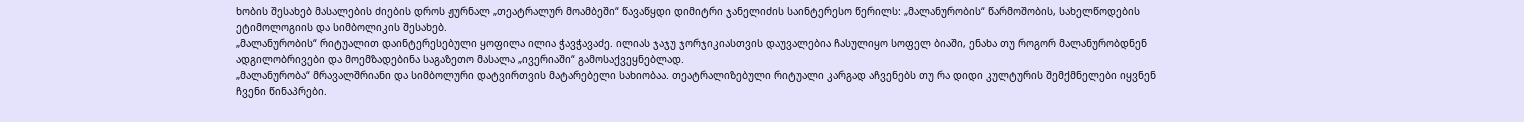ხობის შესახებ მასალების ძიების დროს ჟურნალ „თეატრალურ მოამბეში“ წავაწყდი დიმიტრი ჯანელიძის საინტერესო წერილს: „მალანურობის“ წარმოშობის, სახელწოდების ეტიმოლოგიის და სიმბოლიკის შესახებ.
„მალანურობის“ რიტუალით დაინტერესებული ყოფილა ილია ჭავჭავაძე. ილიას ჯაჯუ ჯორჯიკიასთვის დაუვალებია ჩასულიყო სოფელ ბიაში, ენახა თუ როგორ მალანურობდნენ ადგილობრივები და მოემზადებინა საგაზეთო მასალა „ივერიაში“ გამოსაქვეყნებლად.
„მალანურობა“ მრავალშრიანი და სიმბოლური დატვირთვის მატარებელი სახიობაა. თეატრალიზებული რიტუალი კარგად აჩვენებს თუ რა დიდი კულტურის შემქმნელები იყვნენ ჩვენი წინაპრები.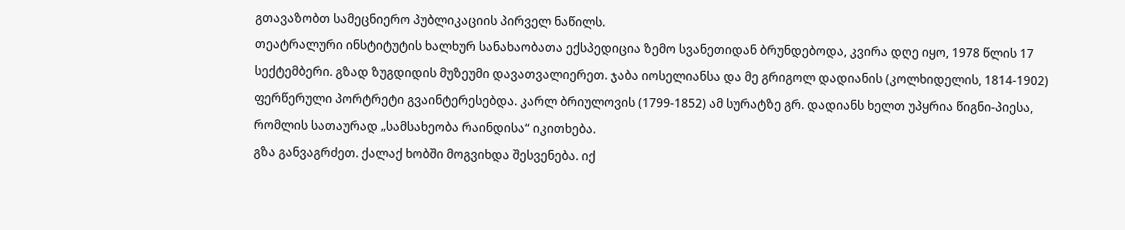გთავაზობთ სამეცნიერო პუბლიკაციის პირველ ნაწილს.
თეატრალური ინსტიტუტის ხალხურ სანახაობათა ექსპედიცია ზემო სვანეთიდან ბრუნდებოდა, კვირა დღე იყო, 1978 წლის 17 სექტემბერი. გზად ზუგდიდის მუზეუმი დავათვალიერეთ. ჯაბა იოსელიანსა და მე გრიგოლ დადიანის (კოლხიდელის, 1814-1902) ფერწერული პორტრეტი გვაინტერესებდა. კარლ ბრიულოვის (1799-1852) ამ სურატზე გრ. დადიანს ხელთ უპყრია წიგნი-პიესა, რომლის სათაურად „სამსახეობა რაინდისა“ იკითხება.
გზა განვაგრძეთ. ქალაქ ხობში მოგვიხდა შესვენება. იქ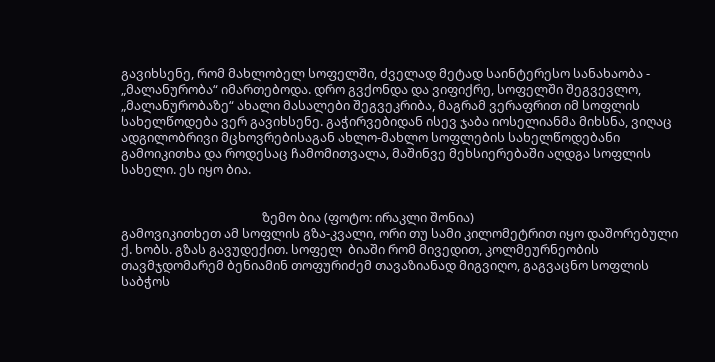გავიხსენე, რომ მახლობელ სოფელში, ძველად მეტად საინტერესო სანახაობა - „მალანურობა“ იმართებოდა. დრო გვქონდა და ვიფიქრე, სოფელში შეგვევლო, „მალანურობაზე“ ახალი მასალები შეგვეკრიბა, მაგრამ ვერაფრით იმ სოფლის სახელწოდება ვერ გავიხსენე. გაჭირვებიდან ისევ ჯაბა იოსელიანმა მიხსნა, ვიღაც ადგილობრივი მცხოვრებისაგან ახლო-მახლო სოფლების სახელწოდებანი გამოიკითხა და როდესაც ჩამომითვალა, მაშინვე მეხსიერებაში აღდგა სოფლის სახელი. ეს იყო ბია.


                                               ზემო ბია (ფოტო: ირაკლი შონია)
გამოვიკითხეთ ამ სოფლის გზა-კვალი, ორი თუ სამი კილომეტრით იყო დაშორებული ქ. ხობს. გზას გავუდექით. სოფელ  ბიაში რომ მივედით, კოლმეურნეობის თავმჯდომარემ ბენიამინ თოფურიძემ თავაზიანად მიგვიღო, გაგვაცნო სოფლის საბჭოს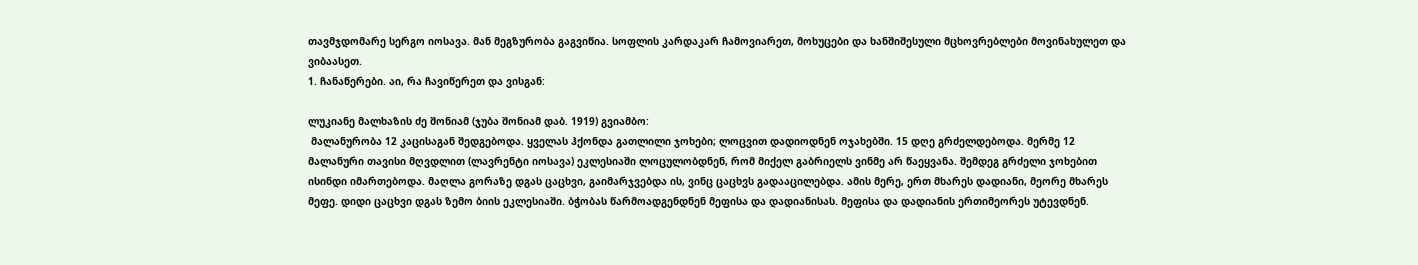თავმჯდომარე სერგო იოსავა. მან მეგზურობა გაგვიწია. სოფლის კარდაკარ ჩამოვიარეთ, მოხუცები და ხანშიშესული მცხოვრებლები მოვინახულეთ და ვიბაასეთ.
1. ჩანაწერები. აი, რა ჩავიწერეთ და ვისგან:

ლუკიანე მალხაზის ძე შონიამ (ჯუბა შონიამ დაბ. 1919) გვიამბო:
 მალანურობა 12 კაცისაგან შედგებოდა. ყველას ჰქონდა გათლილი ჯოხები; ლოცვით დადიოდნენ ოჯახებში. 15 დღე გრძელდებოდა. მერმე 12 მალანური თავისი მღვდლით (ლავრენტი იოსავა) ეკლესიაში ლოცულობდნენ, რომ მიქელ გაბრიელს ვინმე არ წაეყვანა. შემდეგ გრძელი ჯოხებით ისინდი იმართებოდა. მაღლა გორაზე დგას ცაცხვი, გაიმარჯვებდა ის, ვინც ცაცხვს გადააცილებდა. ამის მერე, ერთ მხარეს დადიანი, მეორე მხარეს მეფე. დიდი ცაცხვი დგას ზემო ბიის ეკლესიაში. ბჭობას წარმოადგენდნენ მეფისა და დადიანისას. მეფისა და დადიანის ერთიმეორეს უტევდნენ.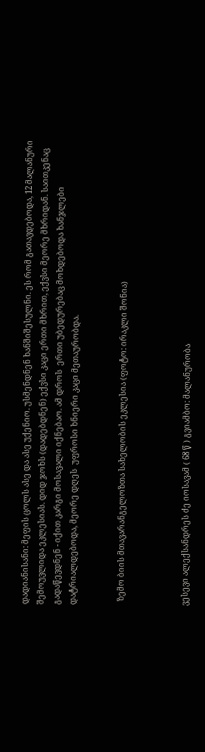დადიანისანი: მეფის ცოლს ასე და ასე უქენიო. უსმენდნენ ხანშიშესულნი. ეს რომ გათავდებოდა, 12 მალანური შემოუვლიდა ეკლესიას. დიდ ჯოხს (დადებდნენ) ექვსი კაცი ერთი მხრით, ექვსი მეორე მხრიდან. საითკენაც გადაწევდნენ - იქით კარგი მოსავალი იქნებაო. ამ დროს  ერთი უბედურებაც მოხდებოდა ხანჯლები დატრიალდებოდა, მეორე დღეს  უფროსი ხნიერი კაცი მეთაურობდა.


  ზემო ბიის მთავარანგელოზთა სახელობის ეკლესია (ფოტო: ირაკლი შონია)



ვესევი ალექსანდრეს ძე იოსავამ ( 68 წ ) გვიამბო: მალანურობა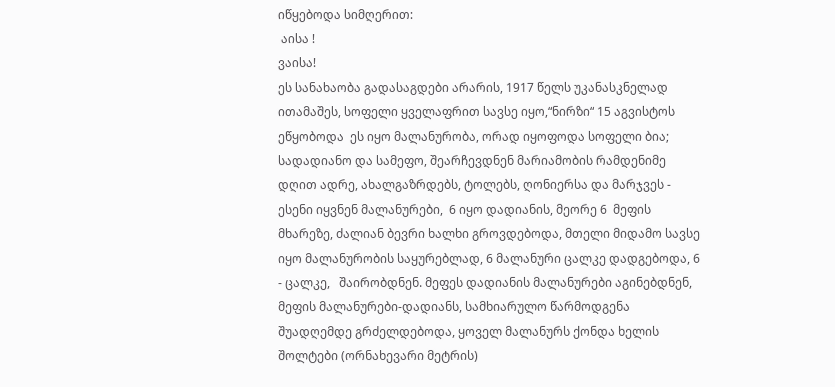იწყებოდა სიმღერით:
 აისა !
ვაისა!
ეს სანახაობა გადასაგდები არარის, 1917 წელს უკანასკნელად ითამაშეს, სოფელი ყველაფრით სავსე იყო,“ნირზი“ 15 აგვისტოს ეწყობოდა  ეს იყო მალანურობა, ორად იყოფოდა სოფელი ბია; სადადიანო და სამეფო, შეარჩევდნენ მარიამობის რამდენიმე დღით ადრე, ახალგაზრდებს, ტოლებს, ღონიერსა და მარჯვეს - ესენი იყვნენ მალანურები,  6 იყო დადიანის, მეორე 6  მეფის მხარეზე, ძალიან ბევრი ხალხი გროვდებოდა, მთელი მიდამო სავსე იყო მალანურობის საყურებლად, 6 მალანური ცალკე დადგებოდა, 6 - ცალკე,   შაირობდნენ. მეფეს დადიანის მალანურები აგინებდნენ, მეფის მალანურები-დადიანს, სამხიარულო წარმოდგენა შუადღემდე გრძელდებოდა, ყოველ მალანურს ქონდა ხელის შოლტები (ორნახევარი მეტრის)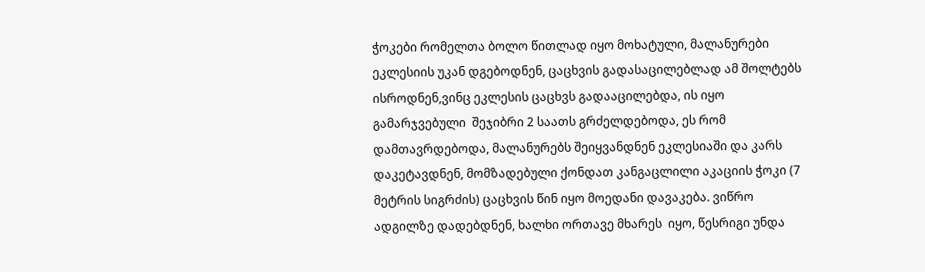ჭოკები რომელთა ბოლო წითლად იყო მოხატული, მალანურები ეკლესიის უკან დგებოდნენ, ცაცხვის გადასაცილებლად ამ შოლტებს ისროდნენ,ვინც ეკლესის ცაცხვს გადააცილებდა, ის იყო გამარჯვებული  შეჯიბრი 2 საათს გრძელდებოდა, ეს რომ დამთავრდებოდა, მალანურებს შეიყვანდნენ ეკლესიაში და კარს დაკეტავდნენ, მომზადებული ქონდათ კანგაცლილი აკაციის ჭოკი (7 მეტრის სიგრძის) ცაცხვის წინ იყო მოედანი დავაკება. ვიწრო ადგილზე დადებდნენ, ხალხი ორთავე მხარეს  იყო, წესრიგი უნდა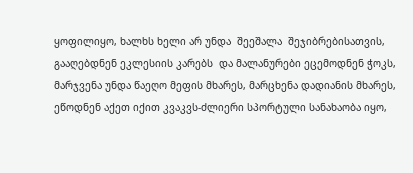ყოფილიყო, ხალხს ხელი არ უნდა  შეეშალა  შეჯიბრებისათვის, გააღებდნენ ეკლესიის კარებს  და მალანურები ეცემოდნენ ჭოკს, მარჯვენა უნდა წაეღო მეფის მხარეს, მარცხენა დადიანის მხარეს, ეწოდნენ აქეთ იქით კვაკვს-ძლიერი სპორტული სანახაობა იყო,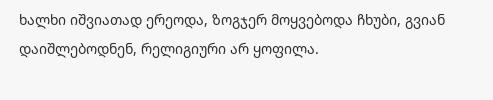ხალხი იშვიათად ერეოდა, ზოგჯერ მოყვებოდა ჩხუბი, გვიან დაიშლებოდნენ, რელიგიური არ ყოფილა.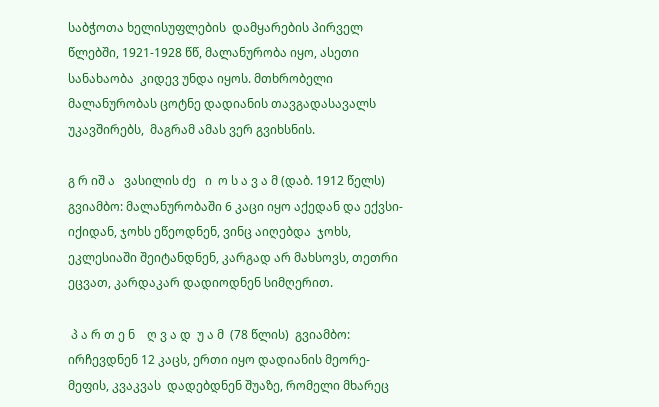საბჭოთა ხელისუფლების  დამყარების პირველ წლებში, 1921-1928 წწ, მალანურობა იყო, ასეთი სანახაობა  კიდევ უნდა იყოს. მთხრობელი მალანურობას ცოტნე დადიანის თავგადასავალს უკავშირებს,  მაგრამ ამას ვერ გვიხსნის.

გ რ იშ ა   ვასილის ძე   ი  ო ს ა ვ ა მ (დაბ. 1912 წელს) გვიამბო: მალანურობაში 6 კაცი იყო აქედან და ექვსი-იქიდან, ჯოხს ეწეოდნენ, ვინც აიღებდა  ჯოხს, ეკლესიაში შეიტანდნენ, კარგად არ მახსოვს, თეთრი  ეცვათ, კარდაკარ დადიოდნენ სიმღერით.

 პ ა რ თ ე ნ    ღ ვ ა დ  უ ა მ  (78 წლის)  გვიამბო: ირჩევდნენ 12 კაცს, ერთი იყო დადიანის მეორე- მეფის, კვაკვას  დადებდნენ შუაზე, რომელი მხარეც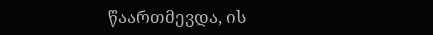წაართმევდა, ის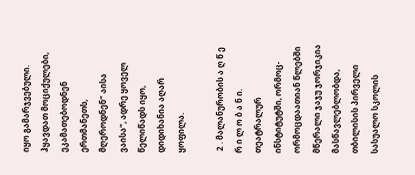იყო გამარჯვებული. ჰყავდათ მოციქულები, ეკამათებოდნენ ერთმანეთს, მღეროდნენ“ აისა ვაისა“, ადრე ყოველ წელიწადს იყო, დიდიხანია აღარ ყოფილა.

 2 . მალანურობის ა ღ წ ე რ ი ლ ო ბ ა ნ ი.
თეატრალურ ინსტიტუტში, ორმოც-ორმოცდაათიან წლებში მწერალი ჯაჯუ ჯორჯიკია მასწავლებლობდა, თბილისის პირველი სასუალო სკოლის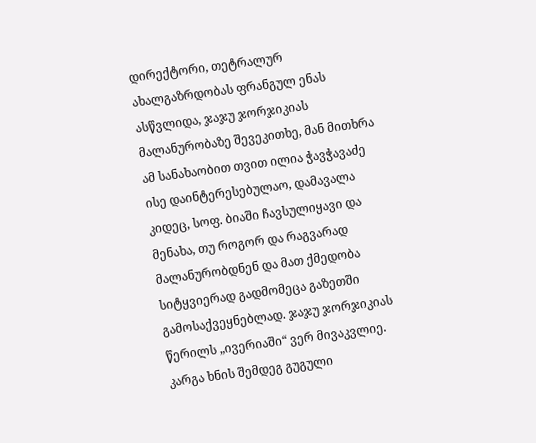დირექტორი, თეტრალურ ახალგაზრდობას ფრანგულ ენას ასწვლიდა, ჯაჯუ ჯორჯიკიას მალანურობაზე შევეკითხე, მან მითხრა ამ სანახაობით თვით ილია ჭავჭავაძე ისე დაინტერესებულაო, დამავალა კიდეც, სოფ. ბიაში ჩავსულიყავი და მენახა, თუ როგორ და რაგვარად მალანურობდნენ და მათ ქმედობა სიტყვიერად გადმომეცა გაზეთში გამოსაქვეყნებლად. ჯაჯუ ჯორჯიკიას წერილს „ივერიაში“ ვერ მივაკვლიე. კარგა ხნის შემდეგ გუგული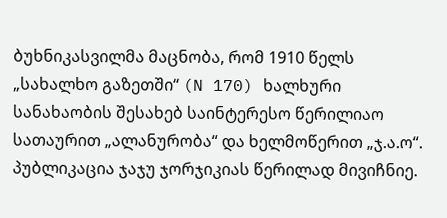ბუხნიკასვილმა მაცნობა, რომ 1910 წელს „სახალხო გაზეთში“ (N 170) ხალხური სანახაობის შესახებ საინტერესო წერილიაო სათაურით „ალანურობა“ და ხელმოწერით „ჯ.ა.ო“. პუბლიკაცია ჯაჯუ ჯორჯიკიას წერილად მივიჩნიე.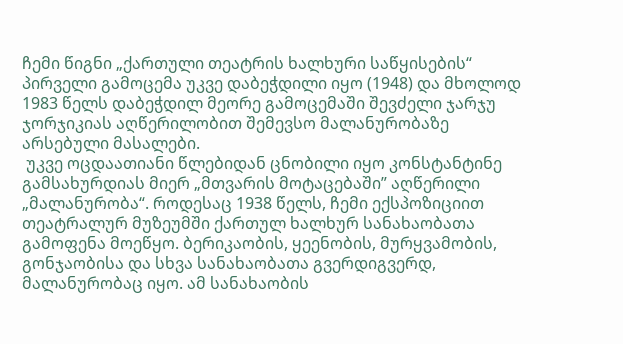ჩემი წიგნი „ქართული თეატრის ხალხური საწყისების“ პირველი გამოცემა უკვე დაბეჭდილი იყო (1948) და მხოლოდ 1983 წელს დაბეჭდილ მეორე გამოცემაში შევძელი ჯარჯუ ჯორჯიკიას აღწერილობით შემევსო მალანურობაზე არსებული მასალები.
 უკვე ოცდაათიანი წლებიდან ცნობილი იყო კონსტანტინე გამსახურდიას მიერ „მთვარის მოტაცებაში” აღწერილი „მალანურობა“. როდესაც 1938 წელს, ჩემი ექსპოზიციით თეატრალურ მუზეუმში ქართულ ხალხურ სანახაობათა გამოფენა მოეწყო. ბერიკაობის, ყეენობის, მურყვამობის, გონჯაობისა და სხვა სანახაობათა გვერდიგვერდ, მალანურობაც იყო. ამ სანახაობის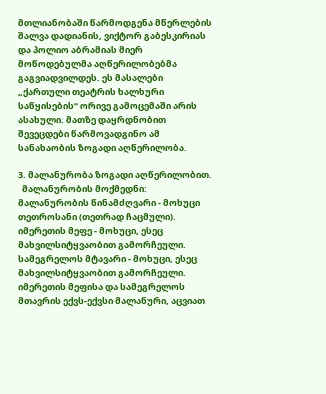მთლიანობაში წარმოდგენა მწერლების შალვა დადიანის, ვიქტორ გაბესკირიას და პოლიო აბრამიას მიერ მოწოდებულმა აღწერილობებმა გაგვიადვილდეს. ეს მასალები „ქართული თეატრის ხალხური საწყისების“ ორივე გამოცემაში არის ასახული. მათზე დაყრდნობით შევეცდები წარმოვადგინო ამ სანახაობის ზოგადი აღწერილობა.

3. მალანურობა ზოგადი აღწერილობით.
  მალანურობის მოქმედნი:
მალანურობის წინამძღვარი - მოხუცი თეთროსანი (თეთრად ჩაცმული).
იმერეთის მეფე - მოხუცი, ესეც მახვილსიტყვაობით გამორჩეული.
სამეგრელოს მტავარი - მოხუცი, ესეც მახვილსიტყვაობით გამორჩეული.
იმერეთის მეფისა და სამეგრელოს მთავრის ექვს-ექვსი მალანური, აცვიათ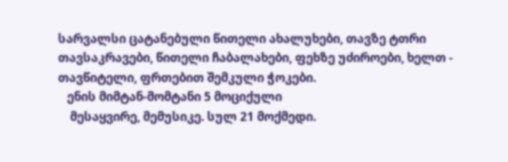სარვალსი ცატანებული წითელი ახალუხები, თავზე ტთრი თავსაკრავები, წითელი ჩაბალახები, ფეხზე უძიროები, ხელთ - თავწიტელი, ფრთებით შემკული ჭოკები.
   ენის მიმტან-მომტანი 5 მოციქული
    მესაყვირე, მემუსიკე. სულ 21 მოქმედი.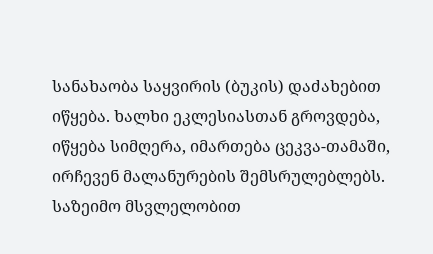სანახაობა საყვირის (ბუკის) დაძახებით იწყება. ხალხი ეკლესიასთან გროვდება, იწყება სიმღერა, იმართება ცეკვა-თამაში, ირჩევენ მალანურების შემსრულებლებს. საზეიმო მსვლელობით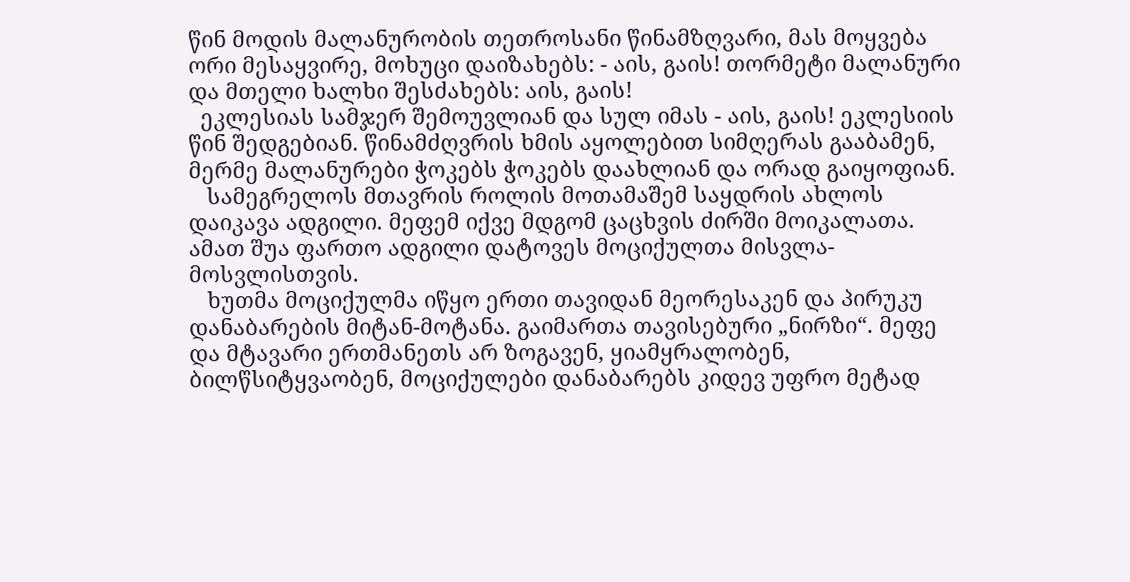წინ მოდის მალანურობის თეთროსანი წინამზღვარი, მას მოყვება ორი მესაყვირე, მოხუცი დაიზახებს: - აის, გაის! თორმეტი მალანური და მთელი ხალხი შესძახებს: აის, გაის!
  ეკლესიას სამჯერ შემოუვლიან და სულ იმას - აის, გაის! ეკლესიის წინ შედგებიან. წინამძღვრის ხმის აყოლებით სიმღერას გააბამენ, მერმე მალანურები ჭოკებს ჭოკებს დაახლიან და ორად გაიყოფიან.
   სამეგრელოს მთავრის როლის მოთამაშემ საყდრის ახლოს დაიკავა ადგილი. მეფემ იქვე მდგომ ცაცხვის ძირში მოიკალათა. ამათ შუა ფართო ადგილი დატოვეს მოციქულთა მისვლა-მოსვლისთვის.
   ხუთმა მოციქულმა იწყო ერთი თავიდან მეორესაკენ და პირუკუ დანაბარების მიტან-მოტანა. გაიმართა თავისებური „ნირზი“. მეფე და მტავარი ერთმანეთს არ ზოგავენ, ყიამყრალობენ, ბილწსიტყვაობენ, მოციქულები დანაბარებს კიდევ უფრო მეტად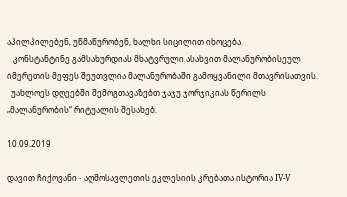აპილპილებენ, უწმაწურობენ, ხალხი სიცილით იხოცება.
   კონსტანტინე გამსახურდიას მხატვრული ასახვით მალანურობისეულ იმერეთის მეფეს შეუთვლია მალანურობაში გამოყვანილი მთავრისათვის.
  უახლოეს დღეებში შემოგთავაზებთ ჯაჯუ ჯორჯიკიას წერილს „მალანურობის“ რიტუალის შესახებ.

10.09.2019

დავით ჩიქოვანი - აღმოსავლეთის ეკლესიის კრებათა ისტორია IV-V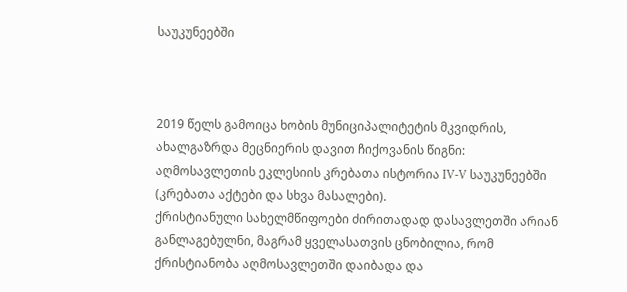საუკუნეებში



2019 წელს გამოიცა ხობის მუნიციპალიტეტის მკვიდრის, ახალგაზრდა მეცნიერის დავით ჩიქოვანის წიგნი: აღმოსავლეთის ეკლესიის კრებათა ისტორია IV-V საუკუნეებში (კრებათა აქტები და სხვა მასალები).
ქრისტიანული სახელმწიფოები ძირითადად დასავლეთში არიან განლაგებულნი, მაგრამ ყველასათვის ცნობილია, რომ ქრისტიანობა აღმოსავლეთში დაიბადა და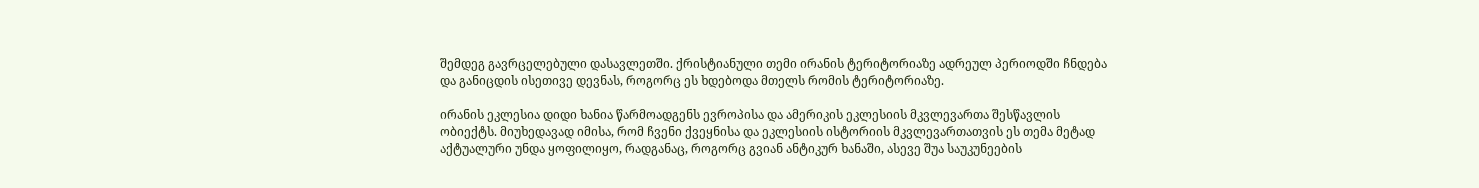შემდეგ გავრცელებული დასავლეთში. ქრისტიანული თემი ირანის ტერიტორიაზე ადრეულ პერიოდში ჩნდება და განიცდის ისეთივე დევნას, როგორც ეს ხდებოდა მთელს რომის ტერიტორიაზე.

ირანის ეკლესია დიდი ხანია წარმოადგენს ევროპისა და ამერიკის ეკლესიის მკვლევართა შესწავლის ობიექტს. მიუხედავად იმისა, რომ ჩვენი ქვეყნისა და ეკლესიის ისტორიის მკვლევართათვის ეს თემა მეტად აქტუალური უნდა ყოფილიყო, რადგანაც, როგორც გვიან ანტიკურ ხანაში, ასევე შუა საუკუნეების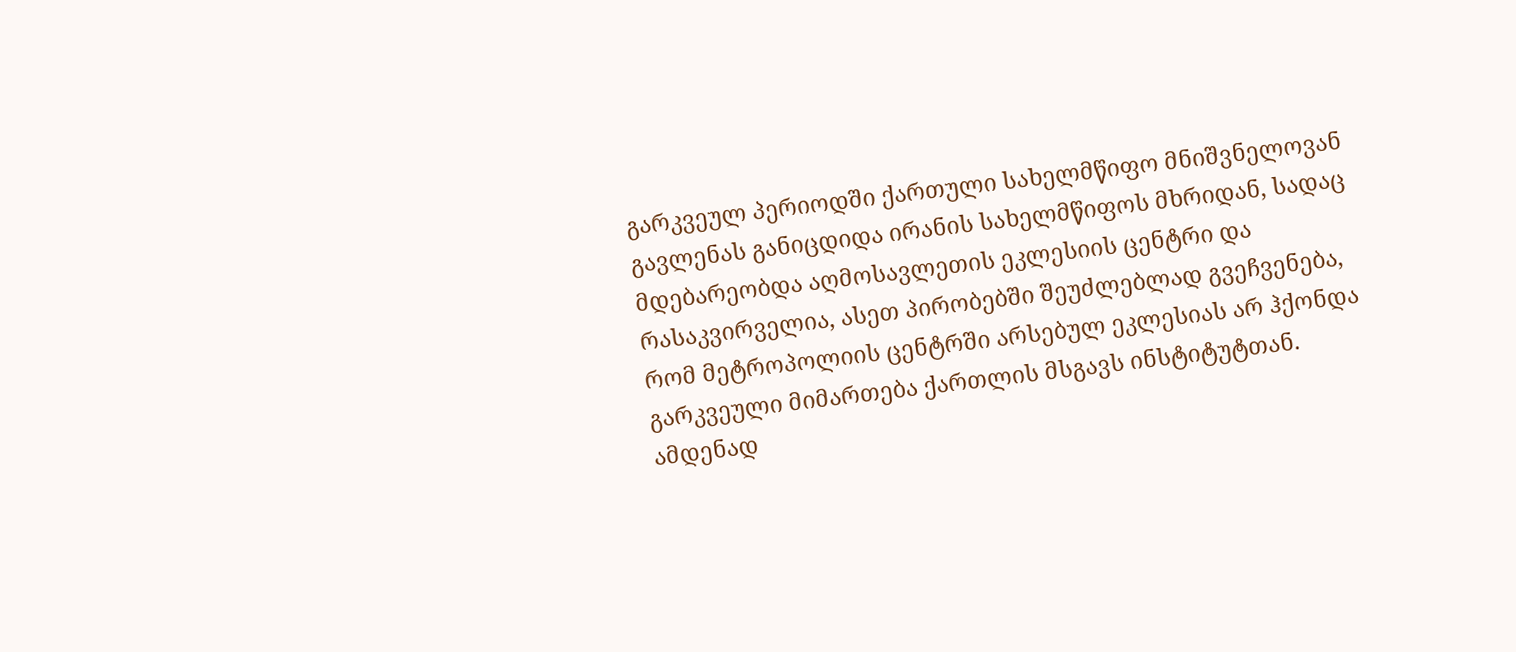გარკვეულ პერიოდში ქართული სახელმწიფო მნიშვნელოვან გავლენას განიცდიდა ირანის სახელმწიფოს მხრიდან, სადაც მდებარეობდა აღმოსავლეთის ეკლესიის ცენტრი და რასაკვირველია, ასეთ პირობებში შეუძლებლად გვეჩვენება, რომ მეტროპოლიის ცენტრში არსებულ ეკლესიას არ ჰქონდა გარკვეული მიმართება ქართლის მსგავს ინსტიტუტთან. ამდენად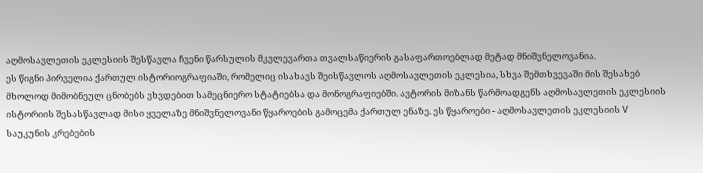აღმოსავლეთის ეკლესიის შესწავლა ჩვენი წარსულის მკვლევართა თვალსაწიერის გასაფართოებლად მეტად მნიშვნელოვანია.
ეს წიგნი პირველია ქართულ ისტორიოგრაფიაში, რომელიც ისახავს შეისწავლოს აღმოსავლეთის ეკლესია, სხვა შემთხვევაში მის შესახებ მხოლოდ მიმობნეულ ცნობებს ვხვდებით სამეცნიერო სტატიებსა და მონოგრაფიებში. ავტორის მიზანს წარმოადგენს აღმოსავლეთის ეკლესიის ისტორიის შესასწავლად მისი ყველაზე მნიშვნელოვანი წყაროების გამოცემა ქართულ ენაზე. ეს წყაროები - აღმოსავლეთის ეკლესიის V საუკუნის კრებების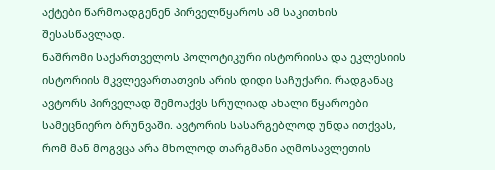აქტები წარმოადგენენ პირველწყაროს ამ საკითხის შესასწავლად.
ნაშრომი საქართველოს პოლოტიკური ისტორიისა და ეკლესიის ისტორიის მკვლევართათვის არის დიდი საჩუქარი. რადგანაც ავტორს პირველად შემოაქვს სრულიად ახალი წყაროები სამეცნიერო ბრუნვაში. ავტორის სასარგებლოდ უნდა ითქვას, რომ მან მოგვცა არა მხოლოდ თარგმანი აღმოსავლეთის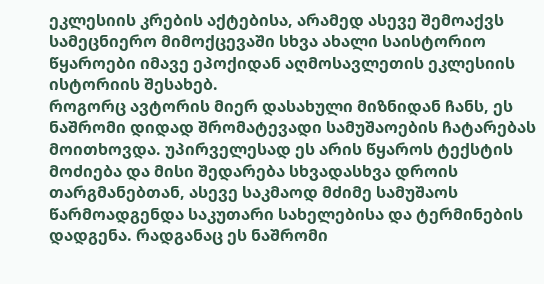ეკლესიის კრების აქტებისა, არამედ ასევე შემოაქვს სამეცნიერო მიმოქცევაში სხვა ახალი საისტორიო წყაროები იმავე ეპოქიდან აღმოსავლეთის ეკლესიის ისტორიის შესახებ.
როგორც ავტორის მიერ დასახული მიზნიდან ჩანს, ეს ნაშრომი დიდად შრომატევადი სამუშაოების ჩატარებას მოითხოვდა. უპირველესად ეს არის წყაროს ტექსტის მოძიება და მისი შედარება სხვადასხვა დროის თარგმანებთან, ასევე საკმაოდ მძიმე სამუშაოს წარმოადგენდა საკუთარი სახელებისა და ტერმინების დადგენა. რადგანაც ეს ნაშრომი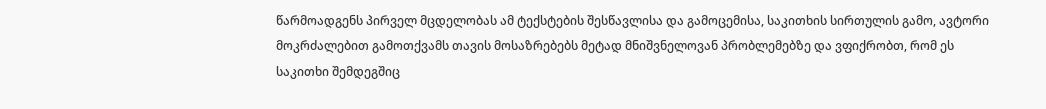წარმოადგენს პირველ მცდელობას ამ ტექსტების შესწავლისა და გამოცემისა, საკითხის სირთულის გამო, ავტორი მოკრძალებით გამოთქვამს თავის მოსაზრებებს მეტად მნიშვნელოვან პრობლემებზე და ვფიქრობთ, რომ ეს საკითხი შემდეგშიც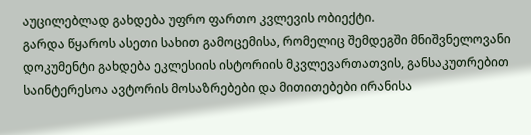აუცილებლად გახდება უფრო ფართო კვლევის ობიექტი.
გარდა წყაროს ასეთი სახით გამოცემისა, რომელიც შემდეგში მნიშვნელოვანი დოკუმენტი გახდება ეკლესიის ისტორიის მკვლევართათვის, განსაკუთრებით საინტერესოა ავტორის მოსაზრებები და მითითებები ირანისა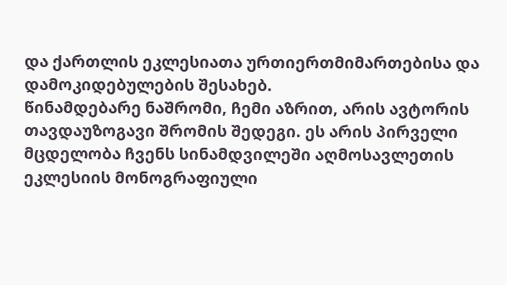და ქართლის ეკლესიათა ურთიერთმიმართებისა და დამოკიდებულების შესახებ.
წინამდებარე ნაშრომი, ჩემი აზრით, არის ავტორის თავდაუზოგავი შრომის შედეგი. ეს არის პირველი მცდელობა ჩვენს სინამდვილეში აღმოსავლეთის ეკლესიის მონოგრაფიული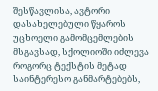შესწავლისა, ავტორი დასახელებული წყაროს უცხოელი გამომცემლების მსგავსად, სქოლიოში იძლევა როგორც ტექსტის მეტად საინტერესო განმარტებებს,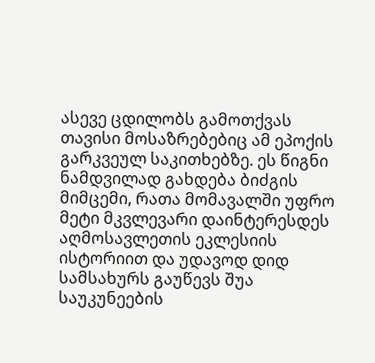ასევე ცდილობს გამოთქვას თავისი მოსაზრებებიც ამ ეპოქის გარკვეულ საკითხებზე. ეს წიგნი ნამდვილად გახდება ბიძგის მიმცემი, რათა მომავალში უფრო მეტი მკვლევარი დაინტერესდეს აღმოსავლეთის ეკლესიის ისტორიით და უდავოდ დიდ სამსახურს გაუწევს შუა საუკუნეების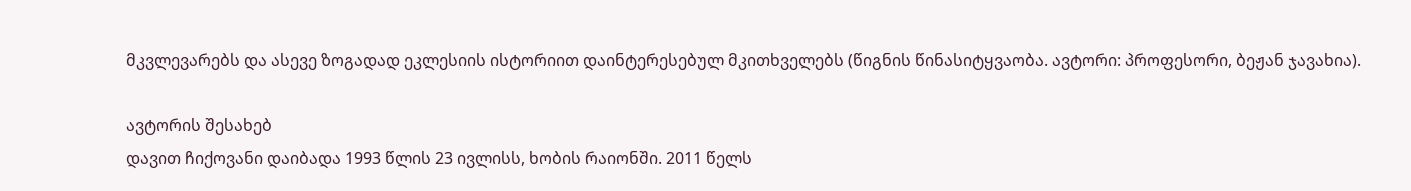მკვლევარებს და ასევე ზოგადად ეკლესიის ისტორიით დაინტერესებულ მკითხველებს (წიგნის წინასიტყვაობა. ავტორი: პროფესორი, ბეჟან ჯავახია).

ავტორის შესახებ
დავით ჩიქოვანი დაიბადა 1993 წლის 23 ივლისს, ხობის რაიონში. 2011 წელს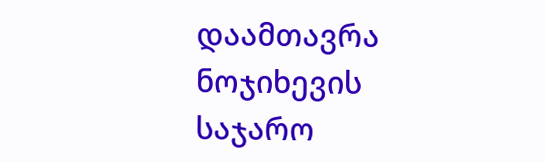დაამთავრა ნოჯიხევის საჯარო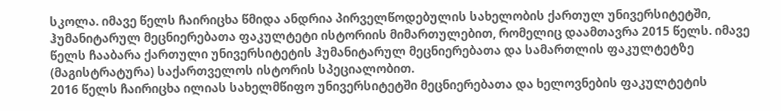სკოლა. იმავე წელს ჩაირიცხა წმიდა ანდრია პირველწოდებულის სახელობის ქართულ უნივერსიტეტში, ჰუმანიტარულ მეცნიერებათა ფაკულტეტი ისტორიის მიმართულებით, რომელიც დაამთავრა 2015 წელს. იმავე წელს ჩააბარა ქართული უნივერსიტეტის ჰუმანიტარულ მეცნიერებათა და სამართლის ფაკულტეტზე (მაგისტრატურა) საქართველოს ისტორის სპეციალობით.
2016 წელს ჩაირიცხა ილიას სახელმწიფო უნივერსიტეტში მეცნიერებათა და ხელოვნების ფაკულტეტის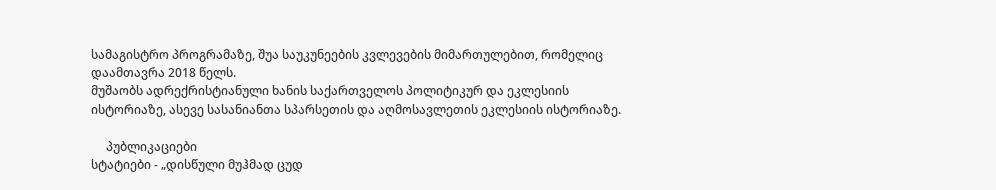სამაგისტრო პროგრამაზე, შუა საუკუნეების კვლევების მიმართულებით, რომელიც დაამთავრა 2018 წელს.
მუშაობს ადრექრისტიანული ხანის საქართველოს პოლიტიკურ და ეკლესიის ისტორიაზე, ასევე სასანიანთა სპარსეთის და აღმოსავლეთის ეკლესიის ისტორიაზე.

     პუბლიკაციები
სტატიები - „დისწული მუჰმად ცუდ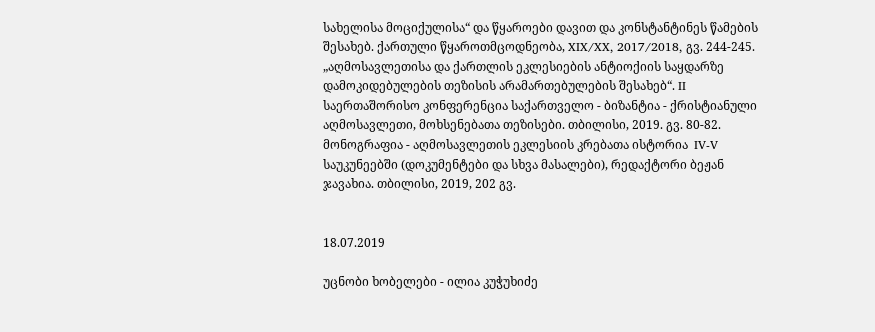სახელისა მოციქულისა“ და წყაროები დავით და კონსტანტინეს წამების შესახებ. ქართული წყაროთმცოდნეობა, XIX/XX, 2017/2018, გვ. 244-245.
„აღმოსავლეთისა და ქართლის ეკლესიების ანტიოქიის საყდარზე დამოკიდებულების თეზისის არამართებულების შესახებ“. II საერთაშორისო კონფერენცია საქართველო - ბიზანტია - ქრისტიანული აღმოსავლეთი, მოხსენებათა თეზისები. თბილისი, 2019. გვ. 80-82.
მონოგრაფია - აღმოსავლეთის ეკლესიის კრებათა ისტორია  IV-V საუკუნეებში (დოკუმენტები და სხვა მასალები), რედაქტორი ბეჟან ჯავახია. თბილისი, 2019, 202 გვ.


18.07.2019

უცნობი ხობელები - ილია კუჭუხიძე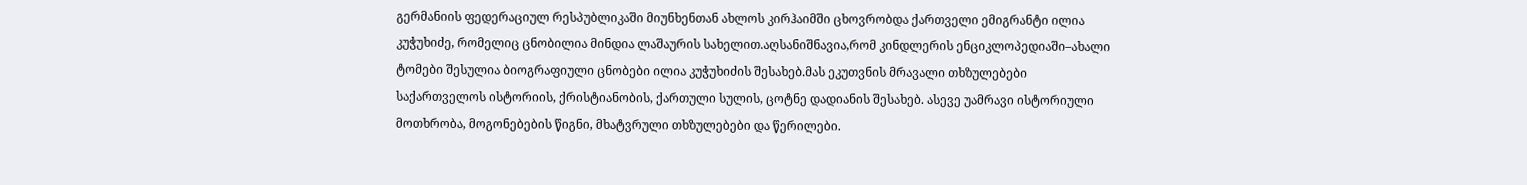გერმანიის ფედერაციულ რესპუბლიკაში მიუნხენთან ახლოს კირჰაიმში ცხოვრობდა ქართველი ემიგრანტი ილია კუჭუხიძე, რომელიც ცნობილია მინდია ლაშაურის სახელით.აღსანიშნავია,რომ კინდლერის ენციკლოპედიაში–ახალი ტომები შესულია ბიოგრაფიული ცნობები ილია კუჭუხიძის შესახებ.მას ეკუთვნის მრავალი თხზულებები საქართველოს ისტორიის, ქრისტიანობის, ქართული სულის, ცოტნე დადიანის შესახებ. ასევე უამრავი ისტორიული მოთხრობა, მოგონებების წიგნი, მხატვრული თხზულებები და წერილები.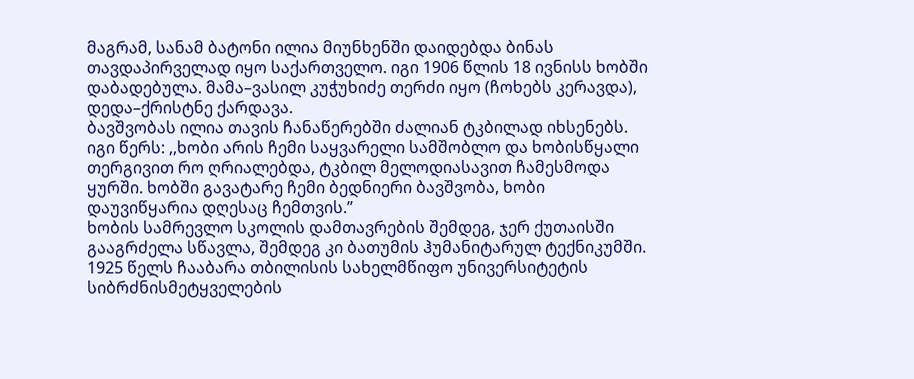მაგრამ, სანამ ბატონი ილია მიუნხენში დაიდებდა ბინას თავდაპირველად იყო საქართველო. იგი 1906 წლის 18 ივნისს ხობში დაბადებულა. მამა–ვასილ კუჭუხიძე თერძი იყო (ჩოხებს კერავდა), დედა–ქრისტნე ქარდავა.
ბავშვობას ილია თავის ჩანაწერებში ძალიან ტკბილად იხსენებს. იგი წერს: ,,ხობი არის ჩემი საყვარელი სამშობლო და ხობისწყალი თერგივით რო ღრიალებდა, ტკბილ მელოდიასავით ჩამესმოდა ყურში. ხობში გავატარე ჩემი ბედნიერი ბავშვობა, ხობი დაუვიწყარია დღესაც ჩემთვის.’’
ხობის სამრევლო სკოლის დამთავრების შემდეგ, ჯერ ქუთაისში გააგრძელა სწავლა, შემდეგ კი ბათუმის ჰუმანიტარულ ტექნიკუმში. 1925 წელს ჩააბარა თბილისის სახელმწიფო უნივერსიტეტის სიბრძნისმეტყველების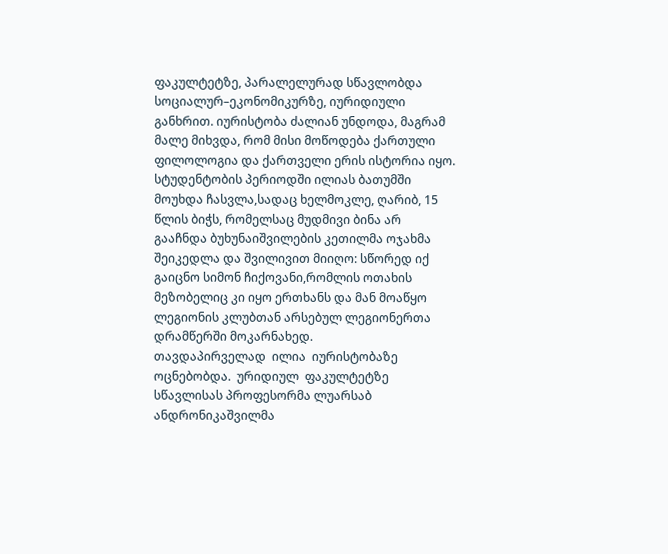ფაკულტეტზე, პარალელურად სწავლობდა სოციალურ–ეკონომიკურზე, იურიდიული განხრით. იურისტობა ძალიან უნდოდა, მაგრამ მალე მიხვდა, რომ მისი მოწოდება ქართული ფილოლოგია და ქართველი ერის ისტორია იყო. სტუდენტობის პერიოდში ილიას ბათუმში მოუხდა ჩასვლა,სადაც ხელმოკლე, ღარიბ, 15 წლის ბიჭს, რომელსაც მუდმივი ბინა არ გააჩნდა ბუხუნაიშვილების კეთილმა ოჯახმა შეიკედლა და შვილივით მიიღო: სწორედ იქ გაიცნო სიმონ ჩიქოვანი,რომლის ოთახის მეზობელიც კი იყო ერთხანს და მან მოაწყო ლეგიონის კლუბთან არსებულ ლეგიონერთა დრამწერში მოკარნახედ.
თავდაპირველად  ილია  იურისტობაზე  ოცნებობდა.  ურიდიულ  ფაკულტეტზე  სწავლისას პროფესორმა ლუარსაბ ანდრონიკაშვილმა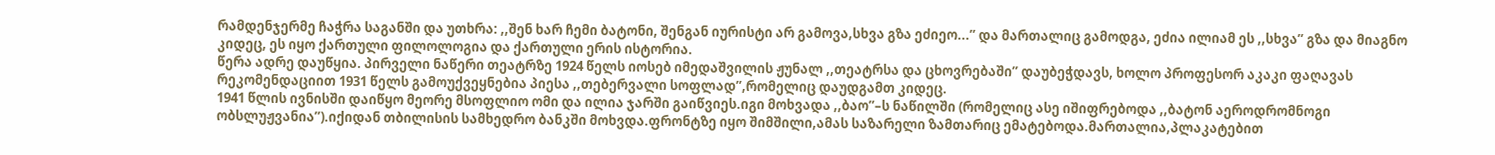რამდენჯერმე ჩაჭრა საგანში და უთხრა: ,,შენ ხარ ჩემი ბატონი, შენგან იურისტი არ გამოვა,სხვა გზა ეძიეო...’’ და მართალიც გამოდგა, ეძია ილიამ ეს ,,სხვა’’ გზა და მიაგნო კიდეც, ეს იყო ქართული ფილოლოგია და ქართული ერის ისტორია.
წერა ადრე დაუწყია. პირველი ნაწერი თეატრზე 1924 წელს იოსებ იმედაშვილის ჟუნალ ,,თეატრსა და ცხოვრებაში’’ დაუბეჭდავს, ხოლო პროფესორ აკაკი ფაღავას რეკომენდაციით 1931 წელს გამოუქვეყნებია პიესა ,,თებერვალი სოფლად’’,რომელიც დაუდგამთ კიდეც.
1941 წლის ივნისში დაიწყო მეორე მსოფლიო ომი და ილია ჯარში გაიწვიეს.იგი მოხვადა ,,ბაო’’–ს ნაწილში (რომელიც ასე იშიფრებოდა ,,ბატონ აეროდრომნოგი ობსლუჟვანია’’).იქიდან თბილისის სამხედრო ბანკში მოხვდა.ფრონტზე იყო შიმშილი,ამას საზარელი ზამთარიც ემატებოდა.მართალია,პლაკატებით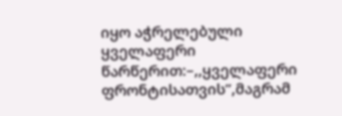იყო აჭრელებული ყველაფერი წარწერით:–,,ყველაფერი ფრონტისათვის’’,მაგრამ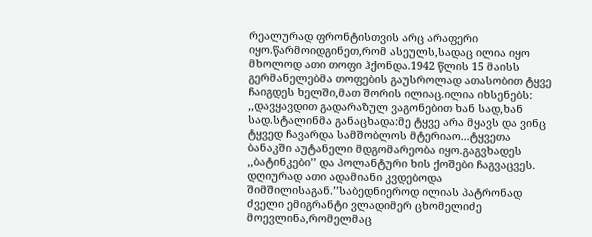რეალურად ფრონტისთვის არც არაფერი იყო.წარმოიდგინეთ,რომ ასეულს,სადაც ილია იყო მხოლოდ ათი თოფი ჰქონდა.1942 წლის 15 მაისს გერმანელებმა თოფების გაუსროლად ათასობით ტყვე ჩაიგდეს ხელში,მათ შორის ილიაც.ილია იხსენებს: ,,დავყავდით გადარაზულ ვაგონებით ხან სად,ხან სად.სტალინმა განაცხადა:მე ტყვე არა მყავს და ვინც ტყვედ ჩავარდა სამშობლოს მტერიაო...ტყვეთა ბანაკში აუტანელი მდგომარეობა იყო.გაგვხადეს ,,ბატინკები’’ და პოლანტური ხის ქოშები ჩაგვაცვეს. დღიურად ათი ადამიანი კვდებოდა შიმშილისაგან.’’საბედნიეროდ ილიას პატრონად ძველი ემიგრანტი ვლადიმერ ცხომელიძე მოევლინა,რომელმაც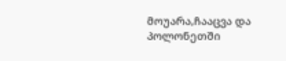მოუარა,ჩააცვა და პოლონეთში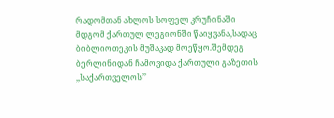რადომთან ახლოს სოფელ კრუჩინაში მდგომ ქართულ ლეგიონში წაიყვანა,სადაც ბიბლიოთეკის მუშაკად მოეწყო.შემდეგ ბერლინიდან ჩამოვიდა ქართული გაზეთის ,,საქართველოს’’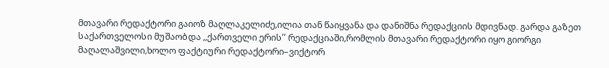მთავარი რედაქტორი გაიოზ მაღლაკელიძე,ილია თან წაიყვანა და დანიშნა რედაქციის მდივნად. გარდა გაზეთ საქართველოსი მუშაობდა ,,ქართველი ერის’’ რედაქციაში,რომლის მთავარი რედაქტორი იყო გიორგი მაღალაშვილი,ხოლო ფაქტიური რედაქტორი–ვიქტორ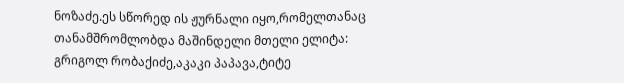ნოზაძე.ეს სწორედ ის ჟურნალი იყო,რომელთანაც თანამშრომლობდა მაშინდელი მთელი ელიტა: გრიგოლ რობაქიძე,აკაკი პაპავა,ტიტე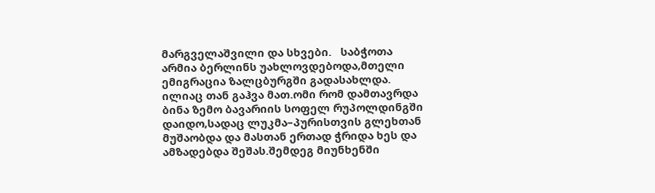მარგველაშვილი და სხვები.   საბჭოთა არმია ბერლინს უახლოვდებოდა,მთელი ემიგრაცია ზალცბურგში გადასახლდა. ილიაც თან გაჰვა მათ.ომი რომ დამთავრდა ბინა ზემო ბავარიის სოფელ რუპოლდინგში დაიდო,სადაც ლუკმა–პურისთვის გლეხთან მუშაობდა და მასთან ერთად ჭრიდა ხეს და ამზადებდა შეშას.შემდეგ მიუნხენში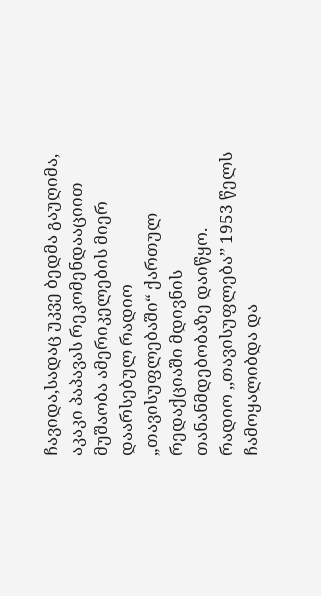ჩავიდა,სადაც უკვე ბედმა გაუღიმა, აკაკი პაპავას რეკომენდააციით მუშაობა ამერიკელების მიერ დაარსებულ რადიო „თავისუფლებაში“ ქართულ რედაქციაში მდივნის თანანმდებობაზე დაიწყო.
რადიო ,,თავისუფლება’’ 1953 წელს ჩამოყალიბდა და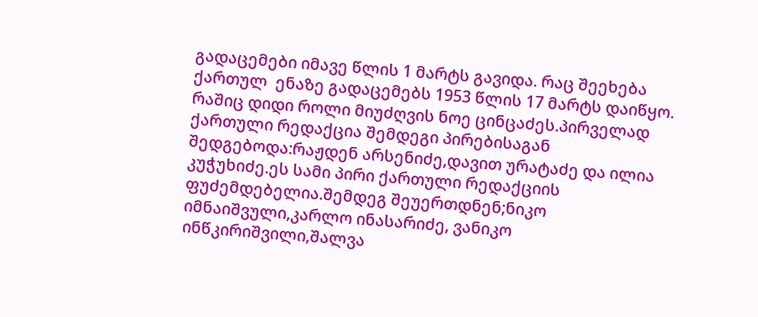გადაცემები იმავე წლის 1 მარტს გავიდა. რაც შეეხება ქართულ  ენაზე გადაცემებს 1953 წლის 17 მარტს დაიწყო. რაშიც დიდი როლი მიუძღვის ნოე ცინცაძეს.პირველად ქართული რედაქცია შემდეგი პირებისაგან შედგებოდა:რაჟდენ არსენიძე,დავით ურატაძე და ილია კუჭუხიძე.ეს სამი პირი ქართული რედაქციის ფუძემდებელია.შემდეგ შეუერთდნენ;ნიკო იმნაიშვული,კარლო ინასარიძე, ვანიკო ინწკირიშვილი,შალვა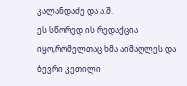კალანდაძე და ა.შ.
ეს სწორედ ის რედაქცია იყო,რომელთაც ხმა აიმაღლეს და ბევრი კეთილი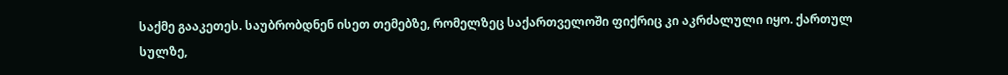საქმე გააკეთეს. საუბრობდნენ ისეთ თემებზე, რომელზეც საქართველოში ფიქრიც კი აკრძალული იყო. ქართულ სულზე,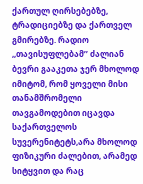ქართულ ღირსებებზე, ტრადიციებზე და ქართველ გმირებზე. რადიო ,,თავისუფლებამ’’ ძალიან ბევრი გააკეთა ჯერ მხოლოდ იმიტომ, რომ ყოველი მისი თანამშრომელი თავგამოდებით იცავდა  საქართველოს სუვერენიტეტს,არა მხოლოდ ფიზიკური ძალებით, არამედ სიტყვით და რაც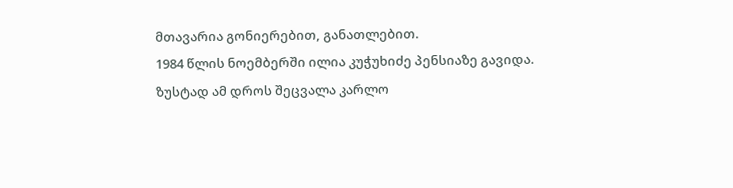მთავარია გონიერებით, განათლებით.
1984 წლის ნოემბერში ილია კუჭუხიძე პენსიაზე გავიდა. ზუსტად ამ დროს შეცვალა კარლო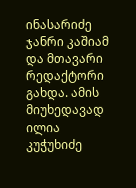ინასარიძე ჯანრი კაშიამ და მთავარი რედაქტორი გახდა. ამის მიუხედავად ილია კუჭუხიძე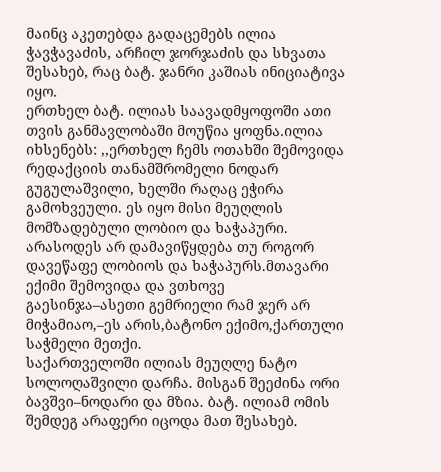მაინც აკეთებდა გადაცემებს ილია ჭავჭავაძის, არჩილ ჯორჯაძის და სხვათა შესახებ, რაც ბატ. ჯანრი კაშიას ინიციატივა იყო.
ერთხელ ბატ. ილიას საავადმყოფოში ათი თვის განმავლობაში მოუწია ყოფნა.ილია იხსენებს: ,,ერთხელ ჩემს ოთახში შემოვიდა რედაქციის თანამშრომელი ნოდარ გუგულაშვილი, ხელში რაღაც ეჭირა გამოხვეული. ეს იყო მისი მეუღლის მომზადებული ლობიო და ხაჭაპური. არასოდეს არ დამავიწყდება თუ როგორ დავეწაფე ლობიოს და ხაჭაპურს.მთავარი ექიმი შემოვიდა და ვთხოვე გაესინჯა–ასეთი გემრიელი რამ ჯერ არ მიჭამიაო,–ეს არის,ბატონო ექიმო,ქართული საჭმელი მეთქი.
საქართველოში ილიას მეუღლე ნატო სოლოღაშვილი დარჩა. მისგან შეეძინა ორი ბავშვი–ნოდარი და მზია. ბატ. ილიამ ომის შემდეგ არაფერი იცოდა მათ შესახებ.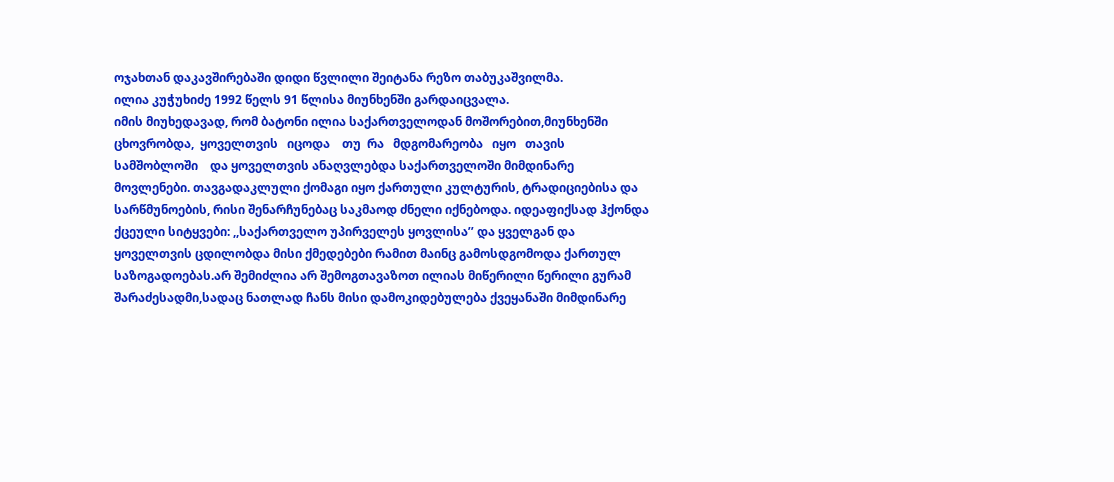ოჯახთან დაკავშირებაში დიდი წვლილი შეიტანა რეზო თაბუკაშვილმა.
ილია კუჭუხიძე 1992 წელს 91 წლისა მიუნხენში გარდაიცვალა.
იმის მიუხედავად, რომ ბატონი ილია საქართველოდან მოშორებით,მიუნხენში ცხოვრობდა,  ყოველთვის   იცოდა    თუ  რა   მდგომარეობა   იყო   თავის   სამშობლოში    და ყოველთვის ანაღვლებდა საქართველოში მიმდინარე მოვლენები. თავგადაკლული ქომაგი იყო ქართული კულტურის, ტრადიციებისა და სარწმუნოების, რისი შენარჩუნებაც საკმაოდ ძნელი იქნებოდა. იდეაფიქსად ჰქონდა ქცეული სიტყვები: ,,საქართველო უპირველეს ყოვლისა’’ და ყველგან და ყოველთვის ცდილობდა მისი ქმედებები რამით მაინც გამოსდგომოდა ქართულ საზოგადოებას.არ შემიძლია არ შემოგთავაზოთ ილიას მიწერილი წერილი გურამ შარაძესადმი,სადაც ნათლად ჩანს მისი დამოკიდებულება ქვეყანაში მიმდინარე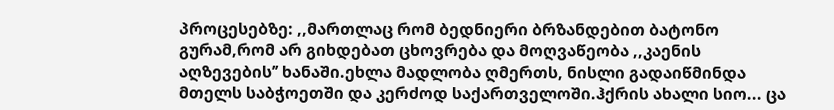პროცესებზე: ,,მართლაც რომ ბედნიერი ბრზანდებით ბატონო გურამ,რომ არ გიხდებათ ცხოვრება და მოღვაწეობა ,,კაენის აღზევების’’ ხანაში.ეხლა მადლობა ღმერთს, ნისლი გადაიწმინდა მთელს საბჭოეთში და კერძოდ საქართველოში.ჰქრის ახალი სიო... ცა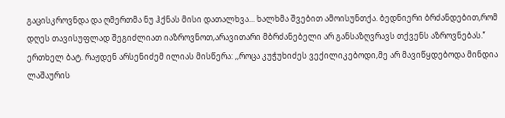გაცისკროვნდა და ღმერთმა ნუ ჰქნას მისი დათალხვა... ხალხმა შვებით ამოისუნთქა. ბედნიერი ბრძანდებით,რომ დღეს თავისუფლად შეგიძლიათ იაზროვნოთ,არავითარი მბრძანებელი არ განსაზღვრავს თქვენს აზროვნებას.’’
ერთხელ ბატ. რაჟდენ არსენიძემ ილიას მისწერა: ,,როცა კუჭუხიძეს ვექილიკებოდი,მე არ მავიწყდებოდა მინდია ლაშაურის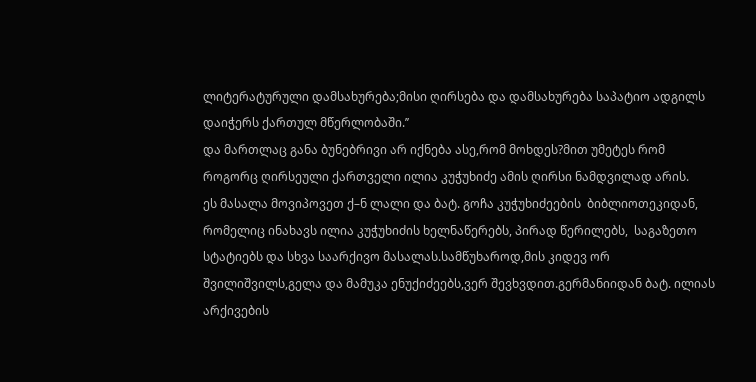ლიტერატურული დამსახურება;მისი ღირსება და დამსახურება საპატიო ადგილს დაიჭერს ქართულ მწერლობაში.’’
და მართლაც განა ბუნებრივი არ იქნება ასე,რომ მოხდეს?მით უმეტეს რომ როგორც ღირსეული ქართველი ილია კუჭუხიძე ამის ღირსი ნამდვილად არის.
ეს მასალა მოვიპოვეთ ქ–ნ ლალი და ბატ. გოჩა კუჭუხიძეების  ბიბლიოთეკიდან, რომელიც ინახავს ილია კუჭუხიძის ხელნაწერებს, პირად წერილებს,  საგაზეთო სტატიებს და სხვა საარქივო მასალას.სამწუხაროდ,მის კიდევ ორ შვილიშვილს,გელა და მამუკა ენუქიძეებს,ვერ შევხვდით.გერმანიიდან ბატ. ილიას არქივების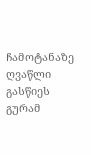ჩამოტანაზე ღვაწლი გასწიეს გურამ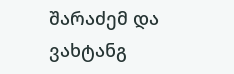შარაძემ და ვახტანგ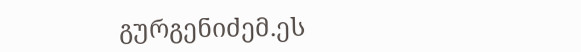გურგენიძემ.ეს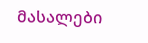მასალები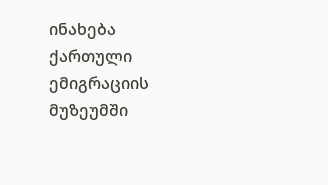ინახება ქართული ემიგრაციის მუზეუმში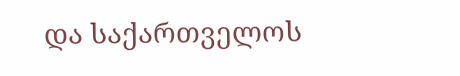და საქართველოს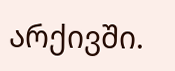არქივში.